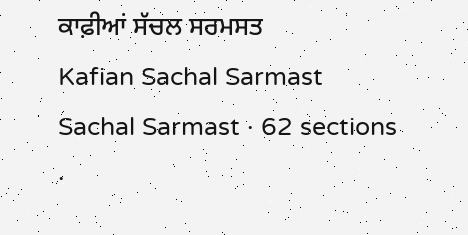ਕਾਫ਼ੀਆਂ ਸੱਚਲ ਸਰਮਸਤ
Kafian Sachal Sarmast
Sachal Sarmast · 62 sections ·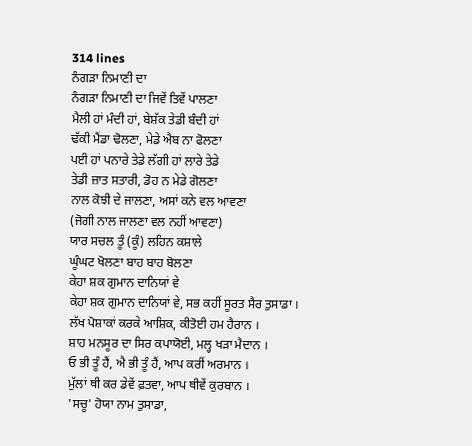314 lines
ਨੰਗੜਾ ਨਿਮਾਣੀ ਦਾ
ਨੰਗੜਾ ਨਿਮਾਣੀ ਦਾ ਜਿਵੇਂ ਤਿਵੇਂ ਪਾਲਣਾ
ਮੈਲੀ ਹਾਂ ਮੰਦੀ ਹਾਂ, ਬੇਸ਼ੱਕ ਤੇਡੀ ਬੰਦੀ ਹਾਂ
ਢੱਕੀ ਮੈਂਡਾ ਢੋਲਣਾ, ਮੇਡੇ ਐਬ ਨਾ ਫੋਲਣਾ
ਪਈ ਹਾਂ ਪਨਾਰੇ ਤੇਡੇ ਲੱਗੀ ਹਾਂ ਲਾਰੇ ਤੇਡੇ
ਤੇਡੀ ਜ਼ਾਤ ਸਤਾਰੀ, ਡੋਹ ਨ ਮੇਡੇ ਗੋਲਣਾ
ਨਾਲ ਕੋਝੀ ਦੇ ਜਾਲਣਾ, ਅਸਾਂ ਕਨੇ ਵਲ ਆਵਣਾ
(ਜੋਗੀ ਨਾਲ ਜਾਲਣਾ ਵਲ ਨਹੀਂ ਆਵਣਾ)
ਯਾਰ ਸਚਲ ਤੂੰ (ਕੂੰ) ਲਹਿਨ ਕਸ਼ਾਲੇ
ਘੂੰਘਟ ਖੋਲਣਾ ਬਾਹ ਬਾਹ ਬੋਲਣਾ
ਕੇਹਾ ਸ਼ਕ ਗੁਮਾਨ ਦਾਨਿਯਾਂ ਵੇ
ਕੇਹਾ ਸ਼ਕ ਗੁਮਾਨ ਦਾਨਿਯਾਂ ਵੇ, ਸਭ ਕਹੀਂ ਸੂਰਤ ਸੈਰ ਤੁਸਾਡਾ ।
ਲੱਖ ਪੋਸ਼ਾਕਾਂ ਕਰਕੇ ਆਸ਼ਿਕ, ਕੀਤੋਈ ਹਮ ਹੈਰਾਨ ।
ਸ਼ਾਹ ਮਨਸੂਰ ਦਾ ਸਿਰ ਕਪਾਯੋਈ, ਮਲ੍ਹ ਖੜਾ ਮੈਦਾਨ ।
ਓ ਭੀ ਤੂੰ ਹੈਂ, ਐ ਭੀ ਤੂੰ ਹੈਂ, ਆਪ ਕਰੀਂ ਅਰਮਾਨ ।
ਮੁੱਲਾਂ ਥੀ ਕਰ ਡੇਵੇਂ ਫ਼ਤਵਾ, ਆਪ ਥੀਵੇਂ ਕੁਰਬਾਨ ।
'ਸਚੂ' ਹੋਯਾ ਨਾਮ ਤੁਸਾਡਾ,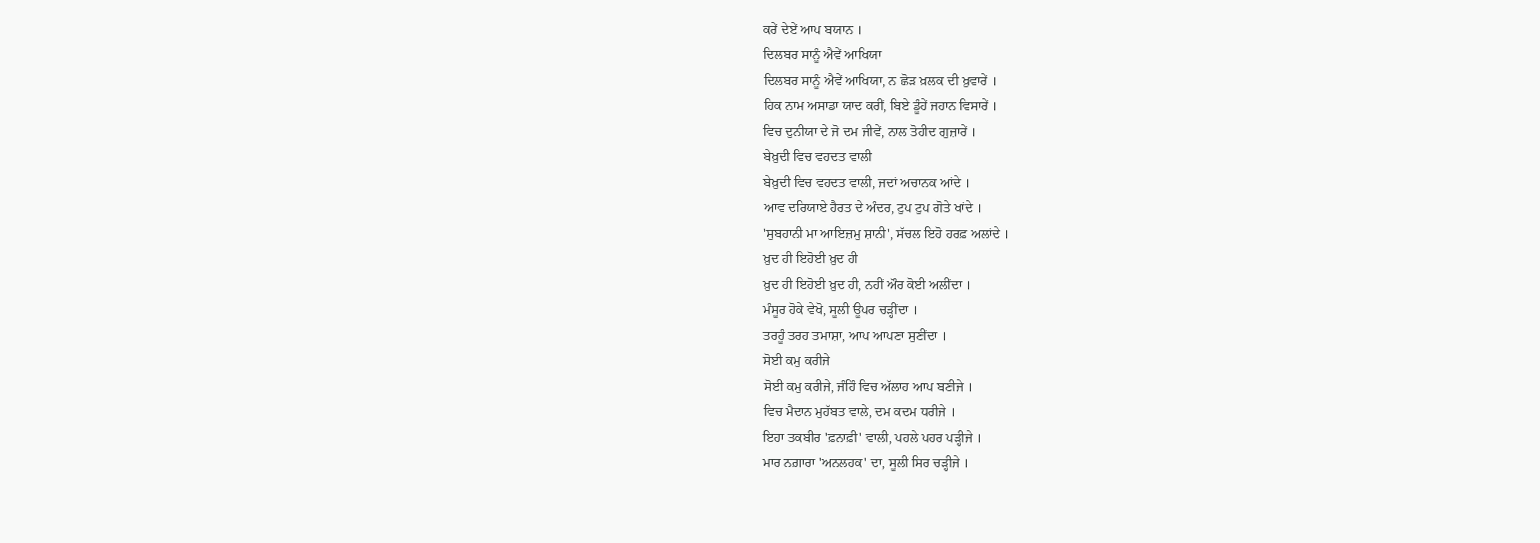ਕਰੇਂ ਦੇਏਂ ਆਪ ਬਯਾਨ ।
ਦਿਲਬਰ ਸਾਨੂੰ ਐਵੇਂ ਆਖਿਯਾ
ਦਿਲਬਰ ਸਾਨੂੰ ਐਵੇਂ ਆਖਿਯਾ, ਨ ਛੋੜ ਖ਼ਲਕ ਦੀ ਖ਼ੁਵਾਰੇਂ ।
ਹਿਕ ਨਾਮ ਅਸਾਡਾ ਯਾਦ ਕਰੀਂ, ਬਿਏ ਡੂੰਹੇਂ ਜਹਾਨ ਵਿਸਾਰੇਂ ।
ਵਿਚ ਦੁਨੀਯਾ ਦੇ ਜੋ ਦਮ ਜੀਵੇਂ, ਨਾਲ ਤੋਹੀਦ ਗੁਜ਼ਾਰੇਂ ।
ਬੇਖ਼ੁਦੀ ਵਿਚ ਵਹਦਤ ਵਾਲੀ
ਬੇਖ਼ੁਦੀ ਵਿਚ ਵਹਦਤ ਵਾਲੀ, ਜਦਾਂ ਅਚਾਨਕ ਆਂਦੇ ।
ਆਵ ਦਰਿਯਾਏ ਹੈਰਤ ਦੇ ਅੰਦਰ, ਟੁਪ ਟੁਪ ਗੋਤੇ ਖਾਂਦੇ ।
'ਸੁਬਹਾਨੀ ਮਾ ਆਇਜ਼ਮੁ ਸ਼ਾਨੀ', ਸੱਚਲ ਇਹੋ ਹਰਫ਼ ਅਲਾਂਦੇ ।
ਖ਼ੁਦ ਹੀ ਇਹੋਈ ਖ਼ੁਦ ਹੀ
ਖ਼ੁਦ ਹੀ ਇਹੋਈ ਖ਼ੁਦ ਹੀ, ਨਹੀਂ ਔਰ ਕੋਈ ਅਲੀਂਦਾ ।
ਮੰਸੂਰ ਹੋਕੇ ਵੇਖੋ, ਸੂਲੀ ਊਪਰ ਚੜ੍ਹੀਂਦਾ ।
ਤਰਹੂੰ ਤਰਹ ਤਮਾਸ਼ਾ, ਆਪ ਆਪਣਾ ਸੁਣੀਂਦਾ ।
ਸੋਈ ਕਮੁ ਕਰੀਜੇ
ਸੋਈ ਕਮੁ ਕਰੀਜੇ, ਜੰਹਿੰ ਵਿਚ ਅੱਲਾਹ ਆਪ ਬਣੀਜੇ ।
ਵਿਚ ਮੈਦਾਨ ਮੁਹੱਬਤ ਵਾਲੇ, ਦਮ ਕਦਮ ਧਰੀਜੇ ।
ਇਹਾ ਤਕਬੀਰ 'ਫ਼ਨਾਫ਼ੀ' ਵਾਲੀ, ਪਹਲੇ ਪਹਰ ਪੜ੍ਹੀਜੇ ।
ਮਾਰ ਨਗ਼ਾਰਾ 'ਅਨਲਹਕ' ਦਾ, ਸੂਲੀ ਸਿਰ ਚੜ੍ਹੀਜੇ ।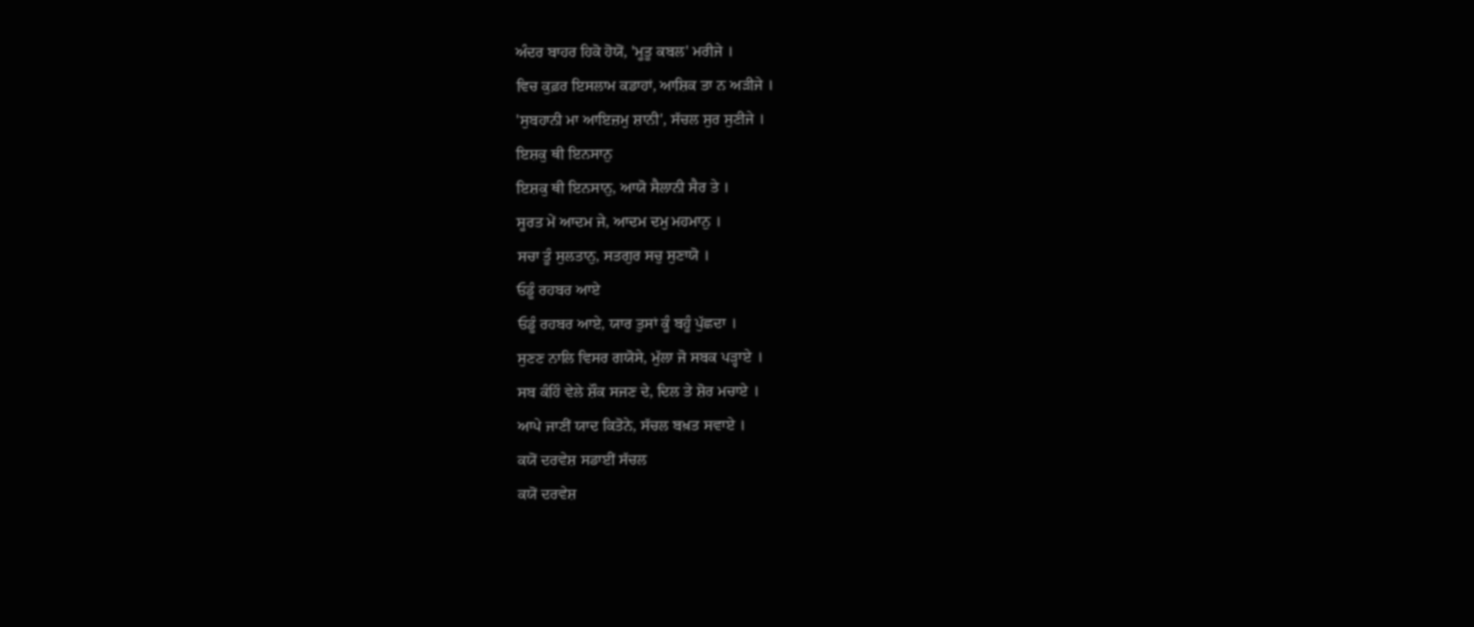ਅੰਦਰ ਬਾਹਰ ਹਿਕੋ ਹੋਯੋਂ, 'ਮੂਤੂ ਕਬਲ' ਮਰੀਜੇ ।
ਵਿਚ ਕੁਫ਼ਰ ਇਸਲਾਮ ਕਡਾਹਾਂ, ਆਸ਼ਿਕ ਤਾ ਨ ਅੜੀਜੇ ।
'ਸੁਬਹਾਨੀ ਮਾ ਆਇਜ਼ਮੁ ਸ਼ਾਨੀ', ਸੱਚਲ ਸੁਰ ਸੁਣੀਜੇ ।
ਇਸ਼ਕੁ ਥੀ ਇਨਸਾਨੁ
ਇਸ਼ਕੁ ਥੀ ਇਨਸਾਨੁ, ਆਯੋ ਸੈਲਾਨੀ ਸੈਰ ਤੇ ।
ਸੂਰਤ ਮੇਂ ਆਦਮ ਜੇ, ਆਦਮ ਦਮੁ ਮਹਮਾਨੁ ।
ਸਚਾ ਤੂੰ ਸੁਲਤਾਨੁ, ਸਤਗੁਰ ਸਚੁ ਸੁਣਾਯੋ ।
ਓਡੂੰ ਰਹਬਰ ਆਏ
ਓਡੂੰ ਰਹਬਰ ਆਏ, ਯਾਰ ਤੁਸਾਂ ਕੂੰ ਬਹੂੰ ਪੁੱਛਦਾ ।
ਸੁਣਣ ਨਾਲਿ ਵਿਸਰ ਗਯੋਸੇ, ਮੁੱਲਾ ਜੋ ਸਬਕ ਪੜ੍ਹਾਏ ।
ਸਬ ਕੰਹਿੰ ਵੇਲੇ ਸ਼ੌਕ ਸਜਣ ਦੇ, ਦਿਲ ਤੇ ਸ਼ੋਰ ਮਚਾਏ ।
ਆਪੇ ਜਾਣੀਂ ਯਾਦ ਕਿਤੋਨੇ, ਸੱਚਲ ਬਖ਼ਤ ਸਵਾਏ ।
ਕਯੋਂ ਦਰਵੇਸ਼ ਸਡਾਈਂ ਸੱਚਲ
ਕਯੋਂ ਦਰਵੇਸ਼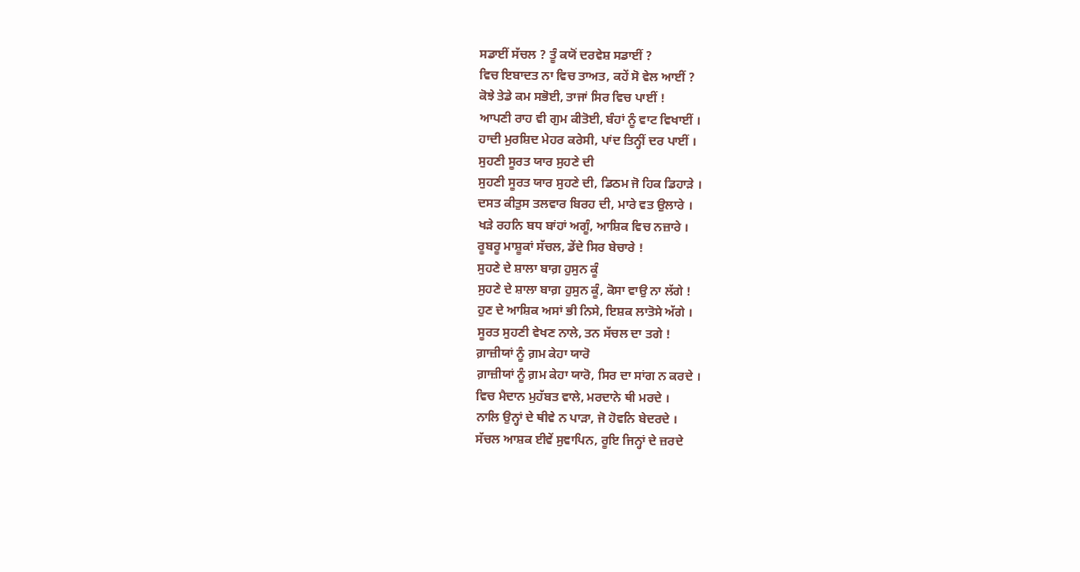ਸਡਾਈਂ ਸੱਚਲ ? ਤੂੰ ਕਯੋਂ ਦਰਵੇਸ਼ ਸਡਾਈਂ ?
ਵਿਚ ਇਬਾਦਤ ਨਾ ਵਿਚ ਤਾਅਤ, ਕਹੇਂ ਸੋ ਵੇਲ ਆਈਂ ?
ਕੋਝੇ ਤੇਡੇ ਕਮ ਸਭੋਈ, ਤਾਜਾਂ ਸਿਰ ਵਿਚ ਪਾਈਂ !
ਆਪਣੀ ਰਾਹ ਵੀ ਗੁਮ ਕੀਤੋਈ, ਬੰਹਾਂ ਨੂੰ ਵਾਟ ਵਿਖਾਈਂ ।
ਹਾਦੀ ਮੁਰਸ਼ਿਦ ਮੇਹਰ ਕਰੇਸੀ, ਪਾਂਦ ਤਿਨ੍ਹੀਂ ਦਰ ਪਾਈਂ ।
ਸੁਹਣੀ ਸੂਰਤ ਯਾਰ ਸੁਹਣੇ ਦੀ
ਸੁਹਣੀ ਸੂਰਤ ਯਾਰ ਸੁਹਣੇ ਦੀ, ਡਿਠਮ ਜੋ ਹਿਕ ਡਿਹਾੜੇ ।
ਦਸਤ ਕੀਤੁਸ ਤਲਵਾਰ ਬਿਰਹ ਦੀ, ਮਾਰੇ ਵਤ ਉਲਾਰੇ ।
ਖੜੇ ਰਹਨਿ ਬਧ ਬਾਂਹਾਂ ਅਗੂੰ, ਆਸ਼ਿਕ ਵਿਚ ਨਜ਼ਾਰੇ ।
ਰੂਬਰੂ ਮਾਸ਼ੂਕਾਂ ਸੱਚਲ, ਡੇਂਦੇ ਸਿਰ ਬੇਚਾਰੇ !
ਸੁਹਣੇ ਦੇ ਸ਼ਾਲਾ ਬਾਗ਼ ਹੁਸੁਨ ਕੂੰ
ਸੁਹਣੇ ਦੇ ਸ਼ਾਲਾ ਬਾਗ਼ ਹੁਸੁਨ ਕੂੰ, ਕੋਸਾ ਵਾਉ ਨਾ ਲੱਗੇ !
ਹੁਣ ਦੇ ਆਸ਼ਿਕ ਅਸਾਂ ਭੀ ਨਿਸੇ, ਇਸ਼ਕ ਲਾਤੋਸੇ ਅੱਗੇ ।
ਸੂਰਤ ਸੁਹਣੀ ਵੇਖਣ ਨਾਲੇ, ਤਨ ਸੱਚਲ ਦਾ ਤਗੇ !
ਗ਼ਾਜ਼ੀਯਾਂ ਨੂੰ ਗ਼ਮ ਕੇਹਾ ਯਾਰੋ
ਗ਼ਾਜ਼ੀਯਾਂ ਨੂੰ ਗ਼ਮ ਕੇਹਾ ਯਾਰੋ, ਸਿਰ ਦਾ ਸਾਂਗ ਨ ਕਰਦੇ ।
ਵਿਚ ਮੈਦਾਨ ਮੁਹੱਬਤ ਵਾਲੇ, ਮਰਦਾਨੇ ਥੀ ਮਰਦੇ ।
ਨਾਲਿ ਉਨ੍ਹਾਂ ਦੇ ਥੀਵੇ ਨ ਪਾੜਾ, ਜੋ ਹੋਵਨਿ ਬੇਦਰਦੇ ।
ਸੱਚਲ ਆਸ਼ਕ ਈਵੇਂ ਸੁਞਾਪਿਨ, ਰੂਇ ਜਿਨ੍ਹਾਂ ਦੇ ਜ਼ਰਦੇ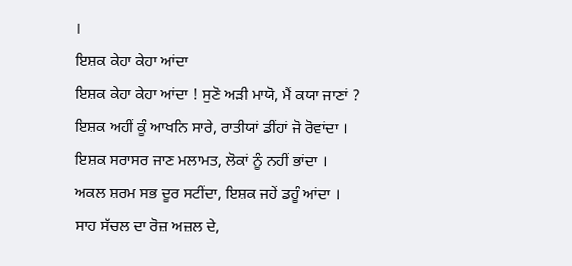।
ਇਸ਼ਕ ਕੇਹਾ ਕੇਹਾ ਆਂਦਾ
ਇਸ਼ਕ ਕੇਹਾ ਕੇਹਾ ਆਂਦਾ ! ਸੁਣੋ ਅੜੀ ਮਾਯੋ, ਮੈਂ ਕਯਾ ਜਾਣਾਂ ?
ਇਸ਼ਕ ਅਹੀਂ ਕੂੰ ਆਖਨਿ ਸਾਰੇ, ਰਾਤੀਯਾਂ ਡੀਂਹਾਂ ਜੋ ਰੋਵਾਂਦਾ ।
ਇਸ਼ਕ ਸਰਾਸਰ ਜਾਣ ਮਲਾਮਤ, ਲੋਕਾਂ ਨੂੰ ਨਹੀਂ ਭਾਂਦਾ ।
ਅਕਲ ਸ਼ਰਮ ਸਭ ਦੂਰ ਸਟੀਂਦਾ, ਇਸ਼ਕ ਜਹੇਂ ਡਹੂੰ ਆਂਦਾ ।
ਸਾਹ ਸੱਚਲ ਦਾ ਰੋਜ਼ ਅਜ਼ਲ ਦੇ,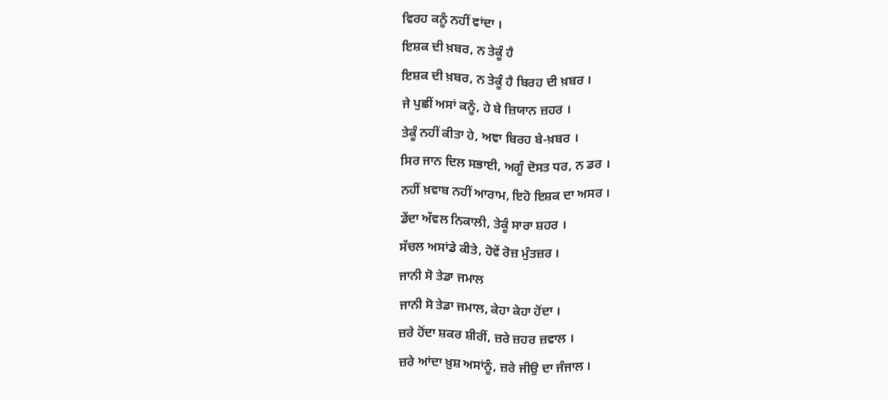ਵਿਰਹ ਕਨੂੰ ਨਹੀਂ ਵਾਂਦਾ ।
ਇਸ਼ਕ ਦੀ ਖ਼ਬਰ, ਨ ਤੇਕੂੰ ਹੈ
ਇਸ਼ਕ ਦੀ ਖ਼ਬਰ, ਨ ਤੇਕੂੰ ਹੈ ਬਿਰਹ ਦੀ ਖ਼ਬਰ ।
ਜੇ ਪੁਛੀਂ ਅਸਾਂ ਕਨੂੰ, ਹੇ ਬੇ ਜ਼ਿਯਾਨ ਜ਼ਹਰ ।
ਤੇਕੂੰ ਨਹੀਂ ਕੀਤਾ ਹੇ, ਅਞਾ ਬਿਰਹ ਬੇ-ਖ਼ਬਰ ।
ਸਿਰ ਜਾਨ ਦਿਲ ਸਭਾਈ, ਅਗੂੰ ਦੋਸਤ ਧਰ, ਨ ਡਰ ।
ਨਹੀਂ ਖ਼ਵਾਬ ਨਹੀਂ ਆਰਾਮ, ਇਹੋ ਇਸ਼ਕ ਦਾ ਅਸਰ ।
ਡੇਂਦਾ ਅੱਵਲ ਨਿਕਾਲੀ, ਤੇਕੂੰ ਸਾਰਾ ਸ਼ਹਰ ।
ਸੱਚਲ ਅਸਾਂਡੇ ਕੀਤੇ, ਹੋਵੇਂ ਰੋਜ਼ ਮੁੰਤਜ਼ਰ ।
ਜਾਨੀ ਸੋ ਤੇਡਾ ਜਮਾਲ
ਜਾਨੀ ਸੋ ਤੇਡਾ ਜਮਾਲ, ਕੇਹਾ ਕੇਹਾ ਹੋਂਦਾ ।
ਜ਼ਰੇ ਹੋਂਦਾ ਸ਼ਕਰ ਸ਼ੀਰੀਂ, ਜ਼ਰੇ ਜ਼ਹਰ ਜ਼ਵਾਲ ।
ਜ਼ਰੇ ਆਂਦਾ ਖ਼ੁਸ਼ ਅਸਾਂਨੂੰ, ਜ਼ਰੇ ਜੀਉ ਦਾ ਜੰਜਾਲ ।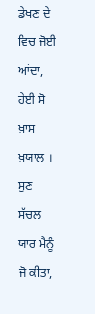ਡੇਖਣ ਦੇ ਵਿਚ ਜੋਈ ਆਂਦਾ, ਹੇਈ ਸੋ ਖ਼ਾਸ ਖ਼ਯਾਲ ।
ਸੁਣ ਸੱਚਲ ਯਾਰ ਮੈਨੂੰ ਜੋ ਕੀਤਾ,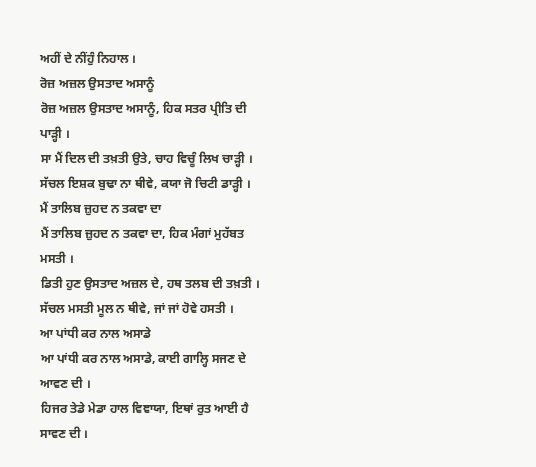ਅਹੀਂ ਦੇ ਨੀਂਹੁੰ ਨਿਹਾਲ ।
ਰੋਜ਼ ਅਜ਼ਲ ਉਸਤਾਦ ਅਸਾਨੂੰ
ਰੋਜ਼ ਅਜ਼ਲ ਉਸਤਾਦ ਅਸਾਨੂੰ, ਹਿਕ ਸਤਰ ਪ੍ਰੀਤਿ ਦੀ ਪਾੜ੍ਹੀ ।
ਸਾ ਮੈਂ ਦਿਲ ਦੀ ਤਖ਼ਤੀ ਉਤੇ, ਚਾਹ ਵਿਚੂੰ ਲਿਖ ਚਾੜ੍ਹੀ ।
ਸੱਚਲ ਇਸ਼ਕ ਬੁਢਾ ਨਾ ਥੀਵੇ, ਕਯਾ ਜੋ ਚਿਟੀ ਡਾੜ੍ਹੀ ।
ਮੈਂ ਤਾਲਿਬ ਜ਼ੁਹਦ ਨ ਤਕਵਾ ਦਾ
ਮੈਂ ਤਾਲਿਬ ਜ਼ੁਹਦ ਨ ਤਕਵਾ ਦਾ, ਹਿਕ ਮੰਗਾਂ ਮੁਹੱਬਤ ਮਸਤੀ ।
ਡਿਤੀ ਹੁਣ ਉਸਤਾਦ ਅਜ਼ਲ ਦੇ, ਹਥ ਤਲਬ ਦੀ ਤਖ਼ਤੀ ।
ਸੱਚਲ ਮਸਤੀ ਮੂਲ ਨ ਥੀਵੇ, ਜਾਂ ਜਾਂ ਹੋਵੇ ਹਸਤੀ ।
ਆ ਪਾਂਧੀ ਕਰ ਨਾਲ ਅਸਾਡੇ
ਆ ਪਾਂਧੀ ਕਰ ਨਾਲ ਅਸਾਡੇ, ਕਾਈ ਗਾਲ੍ਹਿ ਸਜਣ ਦੇ ਆਵਣ ਦੀ ।
ਹਿਜਰ ਤੇਡੇ ਮੇਡਾ ਹਾਲ ਵਿਞਾਯਾ, ਇਥਾਂ ਰੁਤ ਆਈ ਹੈ ਸਾਵਣ ਦੀ ।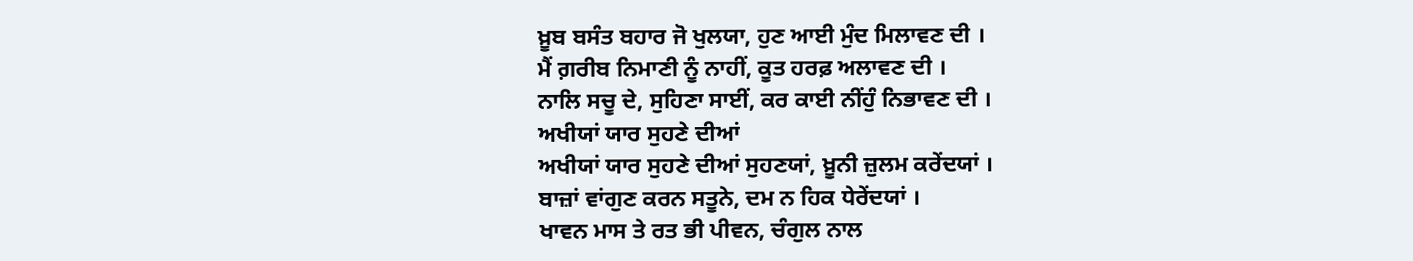ਖ਼ੂਬ ਬਸੰਤ ਬਹਾਰ ਜੋ ਖੁਲਯਾ, ਹੁਣ ਆਈ ਮੁੰਦ ਮਿਲਾਵਣ ਦੀ ।
ਮੈਂ ਗ਼ਰੀਬ ਨਿਮਾਣੀ ਨੂੰ ਨਾਹੀਂ, ਕੂਤ ਹਰਫ਼ ਅਲਾਵਣ ਦੀ ।
ਨਾਲਿ ਸਚੂ ਦੇ, ਸੁਹਿਣਾ ਸਾਈਂ, ਕਰ ਕਾਈ ਨੀਂਹੁੰ ਨਿਭਾਵਣ ਦੀ ।
ਅਖੀਯਾਂ ਯਾਰ ਸੁਹਣੇ ਦੀਆਂ
ਅਖੀਯਾਂ ਯਾਰ ਸੁਹਣੇ ਦੀਆਂ ਸੁਹਣਯਾਂ, ਖ਼ੂਨੀ ਜ਼ੁਲਮ ਕਰੇਂਦਯਾਂ ।
ਬਾਜ਼ਾਂ ਵਾਂਗੁਣ ਕਰਨ ਸਤੂਨੇ, ਦਮ ਨ ਹਿਕ ਧੇਰੇਂਦਯਾਂ ।
ਖਾਵਨ ਮਾਸ ਤੇ ਰਤ ਭੀ ਪੀਵਨ, ਚੰਗੁਲ ਨਾਲ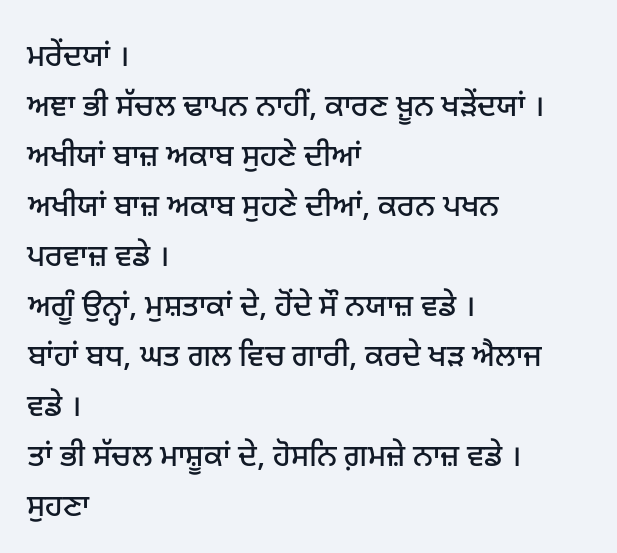ਮਰੇਂਦਯਾਂ ।
ਅਞਾ ਭੀ ਸੱਚਲ ਢਾਪਨ ਨਾਹੀਂ, ਕਾਰਣ ਖ਼ੂਨ ਖੜੇਂਦਯਾਂ ।
ਅਖੀਯਾਂ ਬਾਜ਼ ਅਕਾਬ ਸੁਹਣੇ ਦੀਆਂ
ਅਖੀਯਾਂ ਬਾਜ਼ ਅਕਾਬ ਸੁਹਣੇ ਦੀਆਂ, ਕਰਨ ਪਖਨ ਪਰਵਾਜ਼ ਵਡੇ ।
ਅਗੂੰ ਉਨ੍ਹਾਂ, ਮੁਸ਼ਤਾਕਾਂ ਦੇ, ਹੋਂਦੇ ਸੌ ਨਯਾਜ਼ ਵਡੇ ।
ਬਾਂਹਾਂ ਬਧ, ਘਤ ਗਲ ਵਿਚ ਗਾਰੀ, ਕਰਦੇ ਖੜ ਐਲਾਜ ਵਡੇ ।
ਤਾਂ ਭੀ ਸੱਚਲ ਮਾਸ਼ੂਕਾਂ ਦੇ, ਹੋਸਨਿ ਗ਼ਮਜ਼ੇ ਨਾਜ਼ ਵਡੇ ।
ਸੁਹਣਾ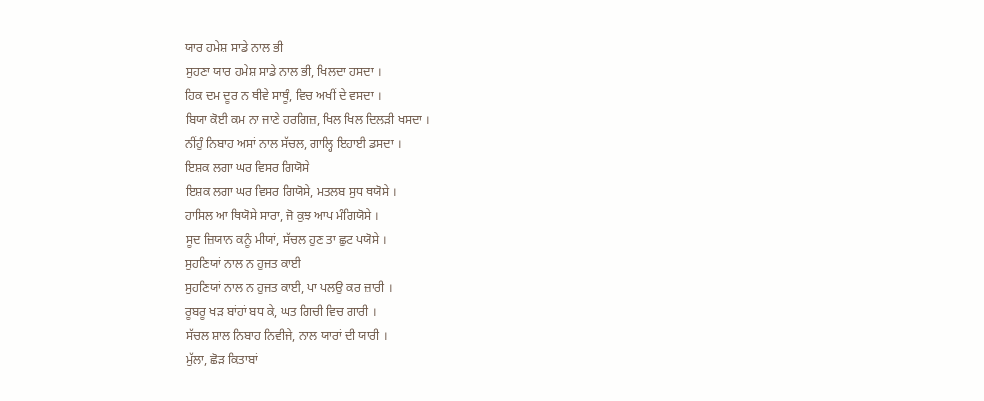ਯਾਰ ਹਮੇਸ਼ ਸਾਡੇ ਨਾਲ ਭੀ
ਸੁਹਣਾ ਯਾਰ ਹਮੇਸ਼ ਸਾਡੇ ਨਾਲ ਭੀ, ਖਿਲਦਾ ਹਸਦਾ ।
ਹਿਕ ਦਮ ਦੂਰ ਨ ਥੀਵੇ ਸਾਥੂੰ, ਵਿਚ ਅਖੀਂ ਦੇ ਵਸਦਾ ।
ਬਿਯਾ ਕੋਈ ਕਮ ਨਾ ਜਾਣੇ ਹਰਗਿਜ਼, ਖਿਲ ਖਿਲ ਦਿਲੜੀ ਖਸਦਾ ।
ਨੀਂਹੁੰ ਨਿਬਾਹ ਅਸਾਂ ਨਾਲ ਸੱਚਲ, ਗਾਲ੍ਹਿ ਇਹਾਈ ਡਸਦਾ ।
ਇਸ਼ਕ ਲਗਾ ਘਰ ਵਿਸਰ ਗਿਯੋਸੇ
ਇਸ਼ਕ ਲਗਾ ਘਰ ਵਿਸਰ ਗਿਯੋਸੇ, ਮਤਲਬ ਸੁਧ ਥਯੋਸੇ ।
ਹਾਸਿਲ ਆ ਥਿਯੋਸੇ ਸਾਰਾ, ਜੋ ਕੁਝ ਆਪ ਮੰਗਿਯੋਸੇ ।
ਸੂਦ ਜ਼ਿਯਾਨ ਕਨੂੰ ਮੀਯਾਂ, ਸੱਚਲ ਹੁਣ ਤਾ ਛੁਟ ਪਯੋਸੇ ।
ਸੁਹਣਿਯਾਂ ਨਾਲ ਨ ਹੁਜਤ ਕਾਈ
ਸੁਹਣਿਯਾਂ ਨਾਲ ਨ ਹੁਜਤ ਕਾਈ, ਪਾ ਪਲਉ ਕਰ ਜ਼ਾਰੀ ।
ਰੂਬਰੂ ਖੜ ਬਾਂਹਾਂ ਬਧ ਕੇ, ਘਤ ਗਿਚੀ ਵਿਚ ਗਾਰੀ ।
ਸੱਚਲ ਸ਼ਾਲ ਨਿਬਾਹ ਨਿਵੀਜੇ, ਨਾਲ ਯਾਰਾਂ ਦੀ ਯਾਰੀ ।
ਮੁੱਲਾ, ਛੋੜ ਕਿਤਾਬਾਂ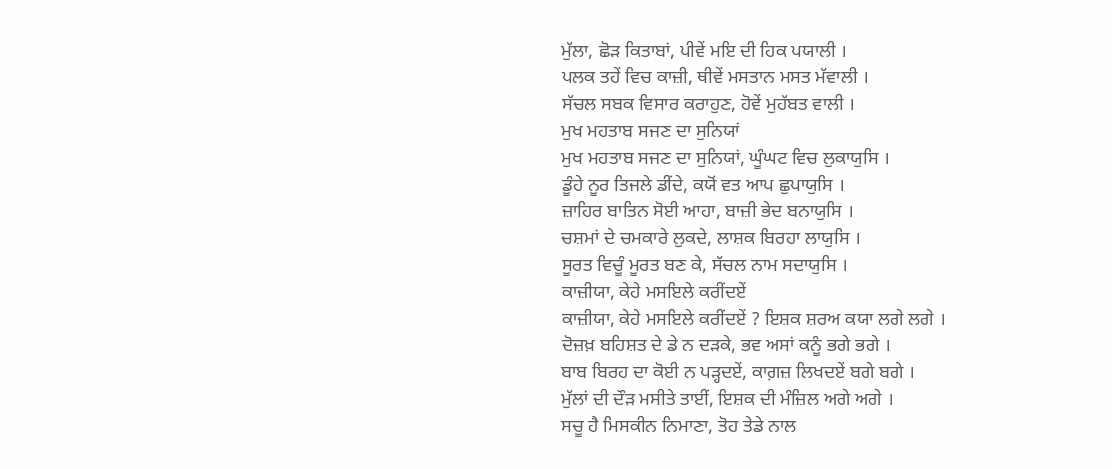ਮੁੱਲਾ, ਛੋੜ ਕਿਤਾਬਾਂ, ਪੀਵੇਂ ਮਇ ਦੀ ਹਿਕ ਪਯਾਲੀ ।
ਪਲਕ ਤਹੇਂ ਵਿਚ ਕਾਜ਼ੀ, ਥੀਵੇਂ ਮਸਤਾਨ ਮਸਤ ਮੱਵਾਲੀ ।
ਸੱਚਲ ਸਬਕ ਵਿਸਾਰ ਕਰਾਹੁਣ, ਹੋਵੇਂ ਮੁਹੱਬਤ ਵਾਲੀ ।
ਮੁਖ ਮਹਤਾਬ ਸਜਣ ਦਾ ਸੁਨਿਯਾਂ
ਮੁਖ ਮਹਤਾਬ ਸਜਣ ਦਾ ਸੁਨਿਯਾਂ, ਘੂੰਘਟ ਵਿਚ ਲੁਕਾਯੁਸਿ ।
ਡੂੰਹੇ ਨੂਰ ਤਿਜਲੇ ਡੀਂਦੇ, ਕਯੋਂ ਵਤ ਆਪ ਛੁਪਾਯੁਸਿ ।
ਜ਼ਾਹਿਰ ਬਾਤਿਨ ਸੋਈ ਆਹਾ, ਬਾਜ਼ੀ ਭੇਦ ਬਨਾਯੁਸਿ ।
ਚਸ਼ਮਾਂ ਦੇ ਚਮਕਾਰੇ ਲੁਕਦੇ, ਲਾਸ਼ਕ ਬਿਰਹਾ ਲਾਯੁਸਿ ।
ਸੂਰਤ ਵਿਚੂੰ ਮੂਰਤ ਬਣ ਕੇ, ਸੱਚਲ ਨਾਮ ਸਦਾਯੁਸਿ ।
ਕਾਜ਼ੀਯਾ, ਕੇਹੇ ਮਸਇਲੇ ਕਰੀਂਦਏਂ
ਕਾਜ਼ੀਯਾ, ਕੇਹੇ ਮਸਇਲੇ ਕਰੀਂਦਏਂ ? ਇਸ਼ਕ ਸ਼ਰਅ ਕਯਾ ਲਗੇ ਲਗੇ ।
ਦੋਜ਼ਖ਼ ਬਹਿਸ਼ਤ ਦੇ ਡੇ ਨ ਦੜਕੇ, ਭਵ ਅਸਾਂ ਕਨੂੰ ਭਗੇ ਭਗੇ ।
ਬਾਬ ਬਿਰਹ ਦਾ ਕੋਈ ਨ ਪੜ੍ਹਦਏਂ, ਕਾਗ਼ਜ਼ ਲਿਖਦਏਂ ਬਗੇ ਬਗੇ ।
ਮੁੱਲਾਂ ਦੀ ਦੌੜ ਮਸੀਤੇ ਤਾਈਂ, ਇਸ਼ਕ ਦੀ ਮੰਜ਼ਿਲ ਅਗੇ ਅਗੇ ।
ਸਚੂ ਹੈ ਮਿਸਕੀਨ ਨਿਮਾਣਾ, ਤੋਹ ਤੇਡੇ ਨਾਲ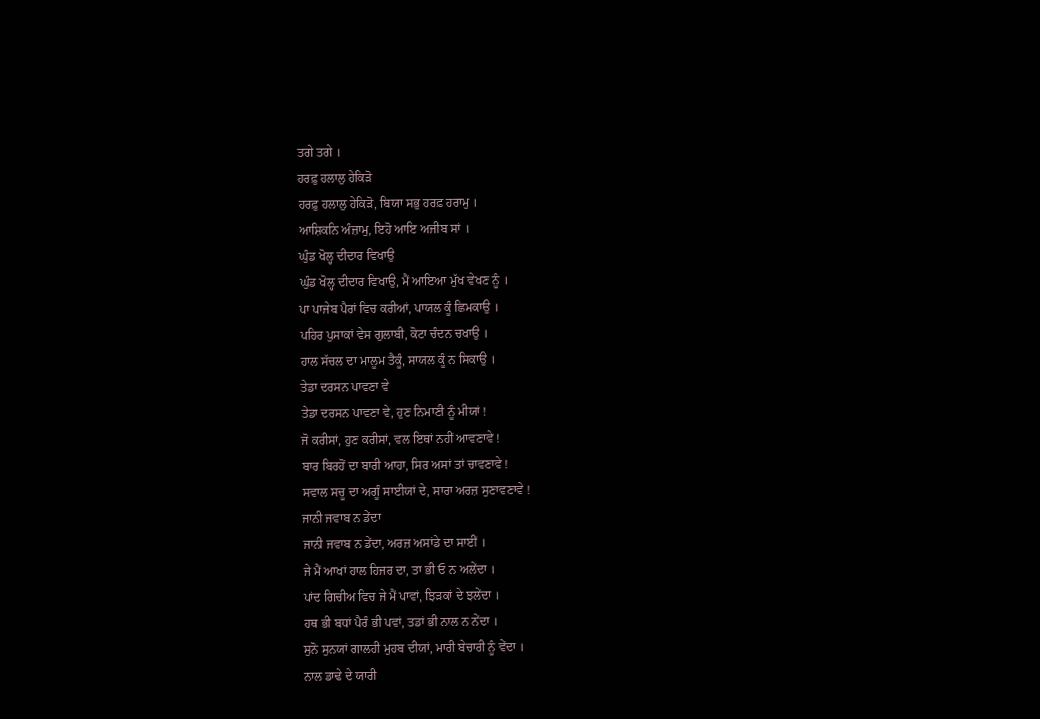ਤਗੇ ਤਗੇ ।
ਹਰਫ਼ੁ ਹਲਾਲੁ ਹੇਕਿੜੋ
ਹਰਫ਼ੁ ਹਲਾਲੁ ਹੇਕਿੜੋ, ਬਿਯਾ ਸਭੁ ਹਰਫ਼ ਹਰਾਮੁ ।
ਆਸ਼ਿਕਨਿ ਅੰਜ਼ਾਮੁ, ਇਹੋ ਆਇ ਅਜੀਬ ਸਾਂ ।
ਘੁੰਡ ਖੋਲ੍ਹ ਦੀਦਾਰ ਵਿਖਾਉ
ਘੁੰਡ ਖੋਲ੍ਹ ਦੀਦਾਰ ਵਿਖਾਉ, ਮੈਂ ਆਇਆ ਮੁੱਖ ਵੇਖਣ ਨੂੰ ।
ਪਾ ਪਾਜੇਬ ਪੈਰਾਂ ਵਿਚ ਕਰੀਆਂ, ਪਾਯਲ ਕੂੰ ਛਿਮਕਾਉ ।
ਪਹਿਰ ਪੁਸਾਕਾਂ ਵੇਸ ਗੁਲਾਬੀ, ਕੋਟਾ ਚੰਦਨ ਚਖਾਉ ।
ਹਾਲ ਸੱਚਲ ਦਾ ਮਾਲੂਮ ਤੈਕੂੰ, ਸਾਯਲ ਕੂੰ ਨ ਸਿਕਾਉ ।
ਤੇਡਾ ਦਰਸਨ ਪਾਵਣਾ ਵੇ
ਤੇਡਾ ਦਰਸਨ ਪਾਵਣਾ ਵੇ, ਹੁਣ ਨਿਮਾਣੀ ਨੂੰ ਮੀਯਾਂ !
ਜੋ ਕਰੀਸਾਂ, ਹੁਣ ਕਰੀਸਾਂ, ਵਲ ਇਥਾਂ ਨਹੀਂ ਆਵਣਾਵੇ !
ਬਾਰ ਬਿਰਹੋਂ ਦਾ ਬਾਰੀ ਆਹਾ, ਸਿਰ ਅਸਾਂ ਤਾਂ ਚਾਵਣਾਵੇ !
ਸਵਾਲ ਸਚੂ ਦਾ ਅਗੂੰ ਸਾਈਯਾਂ ਦੇ, ਸਾਰਾ ਅਰਜ਼ ਸੁਣਾਵਣਾਵੇ !
ਜਾਨੀ ਜਵਾਬ ਨ ਡੇਂਦਾ
ਜਾਨੀ ਜਵਾਬ ਨ ਡੇਂਦਾ, ਅਰਜ਼ ਅਸਾਂਡੇ ਦਾ ਸਾਈਂ ।
ਜੇ ਮੈਂ ਆਖਾਂ ਹਾਲ ਹਿਜਰ ਦਾ, ਤਾ ਭੀ ਓ ਨ ਅਲੇਂਦਾ ।
ਪਾਂਦ ਗਿਚੀਅ ਵਿਚ ਜੇ ਮੈਂ ਪਾਵਾਂ, ਝਿੜਕਾਂ ਦੇ ਝਲੇਂਦਾ ।
ਹਥ ਭੀ ਬਧਾਂ ਪੈਰੰ ਭੀ ਪਵਾਂ, ਤਡਾਂ ਭੀ ਨਾਲ ਨ ਨੇਂਦਾ ।
ਸੁਨੋ ਸੁਨਯਾਂ ਗਾਲਹੀ ਮੁਹਬ ਦੀਯਾਂ, ਮਾਰੀ ਬੇਚਾਰੀ ਨੂੰ ਵੇਂਦਾ ।
ਨਾਲ ਡਾਢੇ ਦੇ ਯਾਰੀ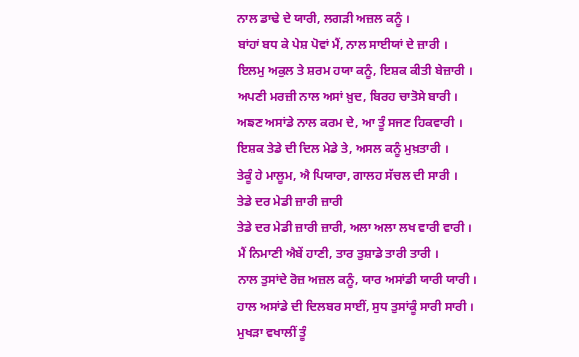ਨਾਲ ਡਾਢੇ ਦੇ ਯਾਰੀ, ਲਗੜੀ ਅਜ਼ਲ ਕਨੂੰ ।
ਬਾਂਹਾਂ ਬਧ ਕੇ ਪੇਸ਼ ਪੋਵਾਂ ਮੈਂ, ਨਾਲ ਸਾਈਯਾਂ ਦੇ ਜ਼ਾਰੀ ।
ਇਲਮੁ ਅਕੁਲ ਤੇ ਸ਼ਰਮ ਹਯਾ ਕਨੂੰ, ਇਸ਼ਕ ਕੀਤੀ ਬੇਜ਼ਾਰੀ ।
ਅਪਣੀ ਮਰਜ਼ੀ ਨਾਲ ਅਸਾਂ ਖ਼ੁਦ, ਬਿਰਹ ਚਾਤੋਸੇ ਬਾਰੀ ।
ਅਙਣ ਅਸਾਂਡੇ ਨਾਲ ਕਰਮ ਦੇ, ਆ ਤੂੰ ਸਜਣ ਹਿਕਵਾਰੀ ।
ਇਸ਼ਕ ਤੇਡੇ ਦੀ ਦਿਲ ਮੇਡੇ ਤੇ, ਅਸਲ ਕਨੂੰ ਮੁਖ਼ਤਾਰੀ ।
ਤੇਕੂੰ ਹੇ ਮਾਲੂਮ, ਐ ਪਿਯਾਰਾ, ਗਾਲਹ ਸੱਚਲ ਦੀ ਸਾਰੀ ।
ਤੇਡੇ ਦਰ ਮੇਡੀ ਜ਼ਾਰੀ ਜ਼ਾਰੀ
ਤੇਡੇ ਦਰ ਮੇਡੀ ਜ਼ਾਰੀ ਜ਼ਾਰੀ, ਅਲਾ ਅਲਾ ਲਖ ਵਾਰੀ ਵਾਰੀ ।
ਮੈਂ ਨਿਮਾਣੀ ਐਬੇਂ ਹਾਣੀ, ਤਾਰ ਤੁਸ਼ਾਡੇ ਤਾਰੀ ਤਾਰੀ ।
ਨਾਲ ਤੁਸਾਂਦੇ ਰੋਜ਼ ਅਜ਼ਲ ਕਨੂੰ, ਯਾਰ ਅਸਾਂਡੀ ਯਾਰੀ ਯਾਰੀ ।
ਹਾਲ ਅਸਾਂਡੇ ਦੀ ਦਿਲਬਰ ਸਾਈਂ, ਸੁਧ ਤੁਸਾਂਕੂੰ ਸਾਰੀ ਸਾਰੀ ।
ਮੁਖੜਾ ਵਖਾਲੀਂ ਤੂੰ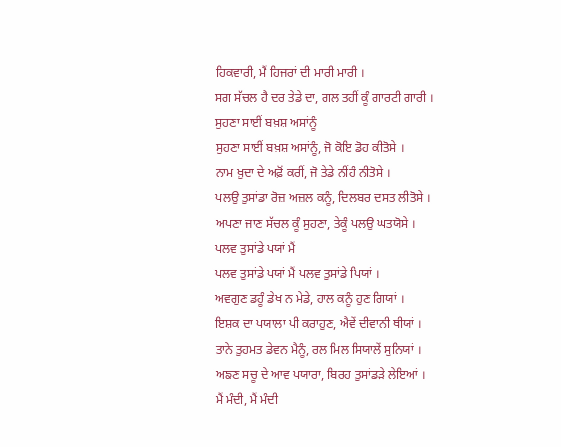ਹਿਕਵਾਰੀ, ਮੈਂ ਹਿਜਰਾਂ ਦੀ ਮਾਰੀ ਮਾਰੀ ।
ਸਗ ਸੱਚਲ ਹੈ ਦਰ ਤੇਡੇ ਦਾ, ਗਲ ਤਹੀਂ ਕੂੰ ਗਾਰਟੀ ਗਾਰੀ ।
ਸੁਹਣਾ ਸਾਈਂ ਬਖ਼ਸ਼ ਅਸਾਂਨੂੰ
ਸੁਹਣਾ ਸਾਈਂ ਬਖ਼ਸ਼ ਅਸਾਂਨੂੰ, ਜੋ ਕੋਇ ਡੋਹ ਕੀਤੋਸੇ ।
ਨਾਮ ਖ਼ੁਦਾ ਦੇ ਅਫ਼ੋਂ ਕਰੀਂ, ਜੋ ਤੇਡੇ ਨੀਂਹੰ ਨੀਤੋਸੇ ।
ਪਲਉ ਤੁਸਾਂਡਾ ਰੋਜ਼ ਅਜ਼ਲ ਕਨੂੰ, ਦਿਲਬਰ ਦਸਤ ਲੀਤੋਸੇ ।
ਅਪਣਾ ਜਾਣ ਸੱਚਲ ਕੂੰ ਸੁਹਣਾ, ਤੇਕੂੰ ਪਲਉ ਘਤਯੋਸੇ ।
ਪਲਵ ਤੁਸਾਂਡੇ ਪਯਾਂ ਮੈਂ
ਪਲਵ ਤੁਸਾਂਡੇ ਪਯਾਂ ਮੈਂ ਪਲਵ ਤੁਸਾਂਡੇ ਪਿਯਾਂ ।
ਅਵਗੁਣ ਡਹੂੰ ਡੇਖ ਨ ਮੇਡੇ, ਹਾਲ ਕਨੂੰ ਹੁਣ ਗਿਯਾਂ ।
ਇਸ਼ਕ ਦਾ ਪਯਾਲਾ ਪੀ ਕਰਾਹੁਣ, ਐਵੇਂ ਦੀਵਾਨੀ ਥੀਯਾਂ ।
ਤਾਨੇ ਤੁਹਮਤ ਡੇਵਨ ਮੈਨੂੰ, ਰਲ ਮਿਲ ਸਿਯਾਲੇਂ ਸੁਨਿਯਾਂ ।
ਅਙਣ ਸਚੂ ਦੇ ਆਵ ਪਯਾਰਾ, ਬਿਰਹ ਤੁਸਾਂਡੜੇ ਲੇਇਆਂ ।
ਮੈਂ ਮੰਦੀ, ਮੈਂ ਮੰਦੀ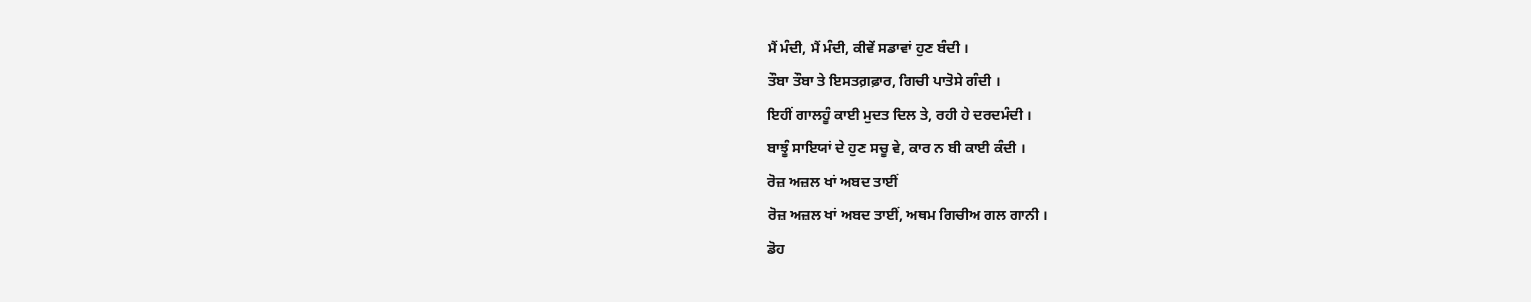ਮੈਂ ਮੰਦੀ, ਮੈਂ ਮੰਦੀ, ਕੀਵੇਂ ਸਡਾਵਾਂ ਹੁਣ ਬੰਦੀ ।
ਤੌਬਾ ਤੌਬਾ ਤੇ ਇਸਤਗ਼ਫ਼ਾਰ, ਗਿਚੀ ਪਾਤੋਸੇ ਗੰਦੀ ।
ਇਹੀਂ ਗਾਲਹੂੰ ਕਾਈ ਮੁਦਤ ਦਿਲ ਤੇ, ਰਹੀ ਹੇ ਦਰਦਮੰਦੀ ।
ਬਾਝੂੰ ਸਾਇਯਾਂ ਦੇ ਹੁਣ ਸਚੂ ਵੇ, ਕਾਰ ਨ ਬੀ ਕਾਈ ਕੰਦੀ ।
ਰੋਜ਼ ਅਜ਼ਲ ਖਾਂ ਅਬਦ ਤਾਈਂ
ਰੋਜ਼ ਅਜ਼ਲ ਖਾਂ ਅਬਦ ਤਾਈਂ, ਅਥਮ ਗਿਚੀਅ ਗਲ ਗਾਨੀ ।
ਡੋਹ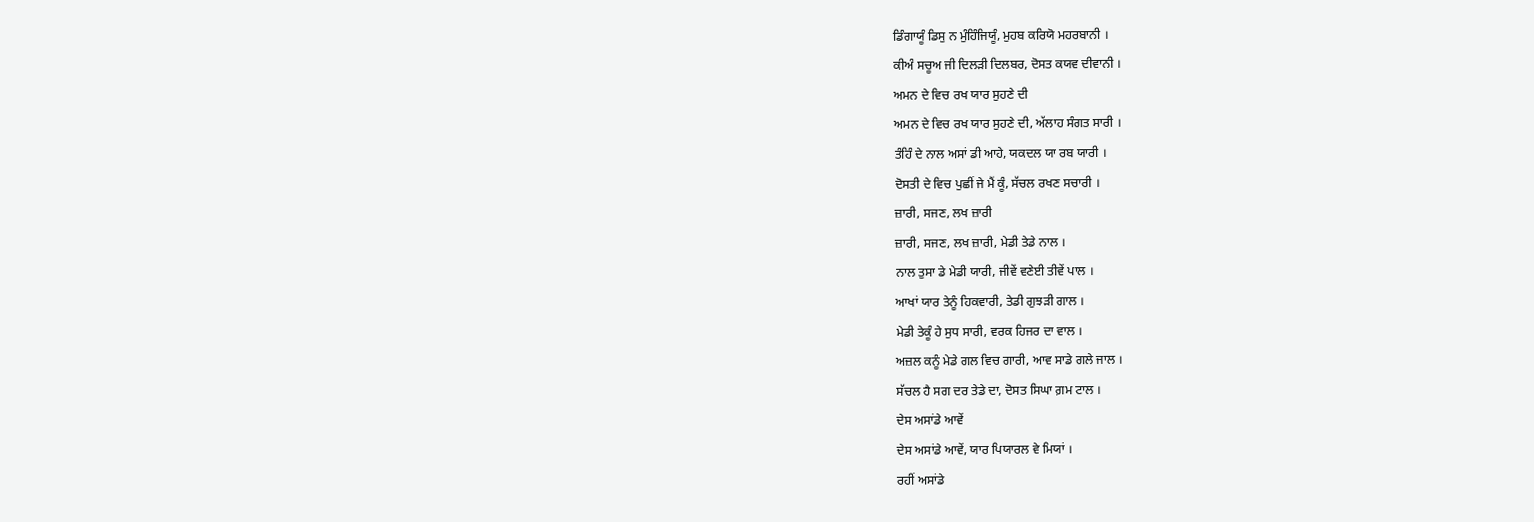ਡਿੰਗਾਯੂੰ ਡਿਸੁ ਨ ਮੁੰਹਿੰਜਿਯੂੰ, ਮੁਹਬ ਕਰਿਯੋ ਮਹਰਬਾਨੀ ।
ਕੀਅੰ ਸਚੂਅ ਜੀ ਦਿਲੜੀ ਦਿਲਬਰ, ਦੋਸਤ ਕਯਵ ਦੀਵਾਨੀ ।
ਅਮਨ ਦੇ ਵਿਚ ਰਖ ਯਾਰ ਸੁਹਣੇ ਦੀ
ਅਮਨ ਦੇ ਵਿਚ ਰਖ ਯਾਰ ਸੁਹਣੇ ਦੀ, ਅੱਲਾਹ ਸੰਗਤ ਸਾਰੀ ।
ਤੰਹਿੰ ਦੇ ਨਾਲ ਅਸਾਂ ਡੀ ਆਹੇ, ਯਕਦਲ ਯਾ ਰਬ ਯਾਰੀ ।
ਦੋਸਤੀ ਦੇ ਵਿਚ ਪੁਛੀਂ ਜੇ ਮੈਂ ਕੂੰ, ਸੱਚਲ ਰਖਣ ਸਚਾਰੀ ।
ਜ਼ਾਰੀ, ਸਜਣ, ਲਖ ਜ਼ਾਰੀ
ਜ਼ਾਰੀ, ਸਜਣ, ਲਖ ਜ਼ਾਰੀ, ਮੇਡੀ ਤੇਡੇ ਨਾਲ ।
ਨਾਲ ਤੁਸਾ ਡੇ ਮੇਡੀ ਯਾਰੀ, ਜੀਵੇਂ ਵਣੇਈ ਤੀਵੇਂ ਪਾਲ ।
ਆਖਾਂ ਯਾਰ ਤੇਨੂੰ ਹਿਕਵਾਰੀ, ਤੇਡੀ ਗੁਝੜੀ ਗਾਲ ।
ਮੇਡੀ ਤੇਕੂੰ ਹੇ ਸੁਧ ਸਾਰੀ, ਵਰਕ ਹਿਜਰ ਦਾ ਵਾਲ ।
ਅਜ਼ਲ ਕਨੂੰ ਮੇਡੇ ਗਲ ਵਿਚ ਗਾਰੀ, ਆਵ ਸਾਡੇ ਗਲੇ ਜਾਲ ।
ਸੱਚਲ ਹੈ ਸਗ ਦਰ ਤੇਡੇ ਦਾ, ਦੋਸਤ ਸਿਘਾ ਗ਼ਮ ਟਾਲ ।
ਦੇਸ ਅਸਾਂਡੇ ਆਵੇਂ
ਦੇਸ ਅਸਾਂਡੇ ਆਵੇਂ, ਯਾਰ ਪਿਯਾਰਲ ਵੇ ਮਿਯਾਂ ।
ਰਹੀਂ ਅਸਾਂਡੇ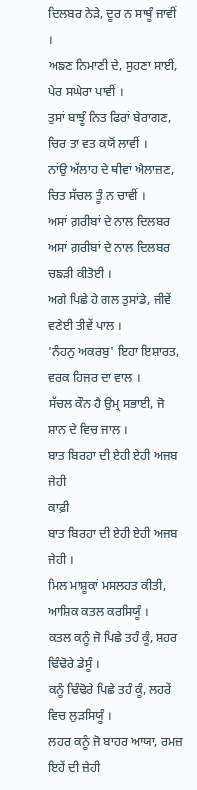ਦਿਲਬਰ ਨੇੜੇ, ਦੂਰ ਨ ਸਾਥੂੰ ਜਾਵੀਂ ।
ਅਙਣ ਨਿਮਾਣੀ ਦੇ, ਸੁਹਣਾ ਸਾਈਂ, ਪੇਰ ਸਘੇਰਾ ਪਾਵੀਂ ।
ਤੁਸਾਂ ਬਾਝੂੰ ਨਿਤ ਫਿਰਾਂ ਬੇਰਾਗਣ, ਚਿਰ ਤਾ ਵਤ ਕਯੋਂ ਲਾਵੀਂ ।
ਨਾਂਉ ਅੱਲਾਹ ਦੇ ਥੀਵਾਂ ਐਲਾਜ਼ਣ, ਚਿਤ ਸੱਚਲ ਤੂੰ ਨ ਚਾਵੀਂ ।
ਅਸਾਂ ਗ਼ਰੀਬਾਂ ਦੇ ਨਾਲ ਦਿਲਬਰ
ਅਸਾਂ ਗ਼ਰੀਬਾਂ ਦੇ ਨਾਲ ਦਿਲਬਰ ਚਙੜੀ ਕੀਤੋਈ ।
ਅਗੇ ਪਿਛੇ ਹੇ ਗਲ ਤੁਸਾਂਡੇ, ਜੀਵੇਂ ਵਣੇਈ ਤੀਵੇਂ ਪਾਲ ।
'ਨੰਹਨੁ ਅਕਰਬੁ' ਇਹਾ ਇਸ਼ਾਰਤ, ਵਰਕ ਹਿਜਰ ਦਾ ਵਾਲ ।
ਸੱਚਲ ਕੌਨ ਹੈ ਉਮ੍ਰ ਸਭਾਈ, ਜੋ ਸ਼ਾਨ ਦੇ ਵਿਚ ਜਾਲ ।
ਬਾਤ ਬਿਰਹਾ ਦੀ ਏਹੀ ਏਹੀ ਅਜਬ ਜੇਹੀ
ਕਾਫ਼ੀ
ਬਾਤ ਬਿਰਹਾ ਦੀ ਏਹੀ ਏਹੀ ਅਜਬ ਜੇਹੀ ।
ਮਿਲ ਮਾਸ਼ੂਕਾਂ ਮਸਲਹਤ ਕੀਤੀ, ਆਸ਼ਿਕ ਕਤਲ ਕਰਸਿਯੂੰ ।
ਕਤਲ ਕਨੂੰ ਜੋ ਪਿਛੇ ਤਹੰ ਕੂੰ, ਸ਼ਹਰ ਢਿੰਢੋਰੇ ਡੇਸੂੰ ।
ਕਨੂੰ ਢਿੰਢੋਰੇ ਪਿਛੇ ਤਹੰ ਕੂੰ, ਲਹਰੇਂ ਵਿਚ ਲੁੜਸਿਯੂੰ ।
ਲਹਰ ਕਨੂੰ ਜੋ ਬਾਹਰ ਆਯਾ, ਰਮਜ਼ ਇਹੇਂ ਦੀ ਜ਼ੇਹੀ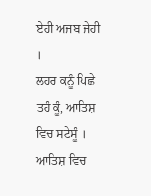ਏਹੀ ਅਜਬ ਜੇਹੀ ।
ਲਹਰ ਕਨੂੰ ਪਿਛੇ ਤਹੰ ਕੂੰ, ਆਤਿਸ਼ ਵਿਚ ਸਟੇਸੂੰ ।
ਆਤਿਸ਼ ਵਿਚ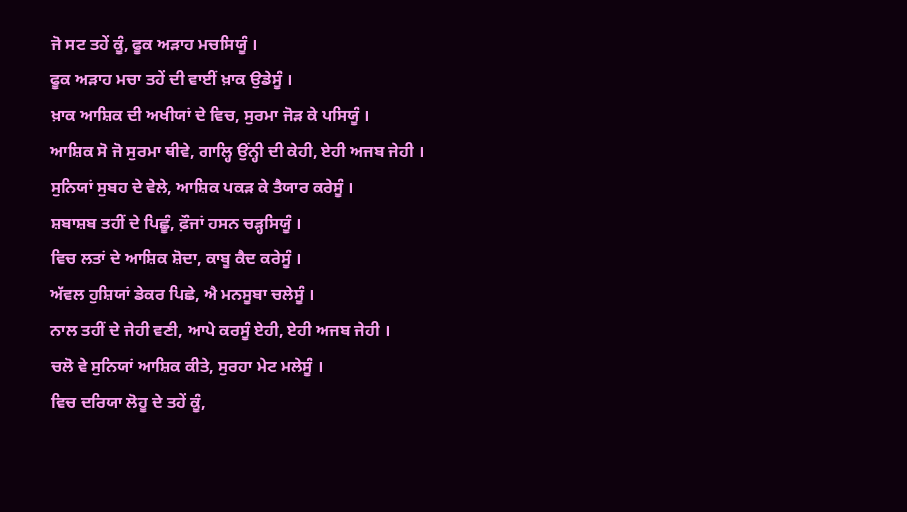ਜੋ ਸਟ ਤਹੇਂ ਕੂੰ, ਫੂਕ ਅੜਾਹ ਮਚਸਿਯੂੰ ।
ਫੂਕ ਅੜਾਹ ਮਚਾ ਤਹੇਂ ਦੀ ਵਾਈਂ ਖ਼ਾਕ ਉਡੇਸੂੰ ।
ਖ਼ਾਕ ਆਸ਼ਿਕ ਦੀ ਅਖੀਯਾਂ ਦੇ ਵਿਚ, ਸੁਰਮਾ ਜੋੜ ਕੇ ਪਸਿਯੂੰ ।
ਆਸ਼ਿਕ ਸੋ ਜੋ ਸੁਰਮਾ ਥੀਵੇ, ਗਾਲ੍ਹਿ ਉਂਨ੍ਹੀ ਦੀ ਕੇਹੀ, ਏਹੀ ਅਜਬ ਜੇਹੀ ।
ਸੁਨਿਯਾਂ ਸੁਬਹ ਦੇ ਵੇਲੇ, ਆਸ਼ਿਕ ਪਕੜ ਕੇ ਤੈਯਾਰ ਕਰੇਸੂੰ ।
ਸ਼ਬਾਸ਼ਬ ਤਹੀਂ ਦੇ ਪਿਛੂੰ, ਫ਼ੌਜਾਂ ਹਸਨ ਚੜ੍ਹਸਿਯੂੰ ।
ਵਿਚ ਲਤਾਂ ਦੇ ਆਸ਼ਿਕ ਸ਼ੋਦਾ, ਕਾਬੂ ਕੈਦ ਕਰੇਸੂੰ ।
ਅੱਵਲ ਹੁਸ਼ਿਯਾਂ ਡੇਕਰ ਪਿਛੇ, ਐ ਮਨਸੂਬਾ ਚਲੇਸੂੰ ।
ਨਾਲ ਤਹੀਂ ਦੇ ਜੇਹੀ ਵਣੀ, ਆਪੇ ਕਰਸੂੰ ਏਹੀ, ਏਹੀ ਅਜਬ ਜੇਹੀ ।
ਚਲੋ ਵੇ ਸੁਨਿਯਾਂ ਆਸ਼ਿਕ ਕੀਤੇ, ਸੁਰਹਾ ਮੇਟ ਮਲੇਸੂੰ ।
ਵਿਚ ਦਰਿਯਾ ਲੋਹੂ ਦੇ ਤਹੇਂ ਕੂੰ,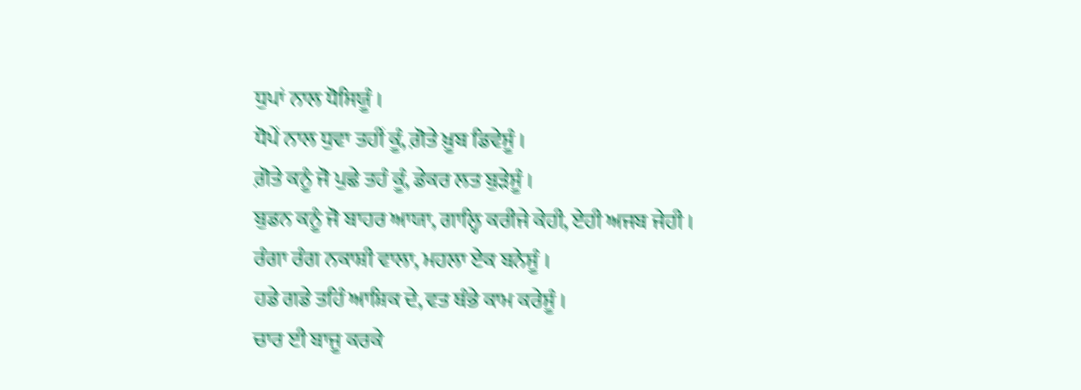ਧੁਪਾਂ ਨਾਲ ਧੋਸਿਯੂੰ ।
ਧੋਪੇਂ ਨਾਲ ਧੁਵਾ ਤਹੀਂ ਕੂੰ, ਗ਼ੋਤੇ ਖ਼ੂਬ ਡਿਵੇਸੂੰ ।
ਗ਼ੋਤੇ ਕਨੂੰ ਜੋ ਪੁਛੇ ਤਹੰ ਕੂੰ, ਡੇਕਰ ਲਤ ਬੁੜੇਸੂੰ ।
ਬੁਡਨ ਕਨੂੰ ਜੋ ਬਾਹਰ ਆਯਾ, ਗਾਲ੍ਹਿ ਕਰੀਜੇ ਕੇਹੀ, ਏਹੀ ਅਜਬ ਜੇਹੀ ।
ਰੰਗਾ ਰੰਗ ਨਕਾਸ਼ੀ ਵਾਲਾ, ਮਹਲਾ ਏਕ ਬਨੇਸੂੰ ।
ਹਡੇ ਗਡੇ ਤਹਿੰ ਆਸ਼ਿਕ ਦੇ, ਵਤ ਥੰਭੇ ਕਾਮ ਕਰੇਸੂੰ ।
ਚਾਰ ਈ ਬਾਜੂ ਕਰਕੇ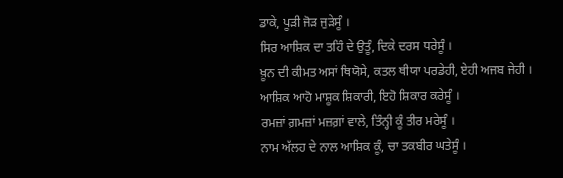ਡਾਕੇ, ਪੂੜੀ ਜੋੜ ਜੁੜੇਸੂੰ ।
ਸਿਰ ਆਸ਼ਿਕ ਦਾ ਤਹਿੰ ਦੇ ਉਤੂੰ, ਦਿਕੇ ਦਰਸ ਧਰੇਸੂੰ ।
ਖ਼ੂਨ ਦੀ ਕੀਮਤ ਅਸਾਂ ਥਿਯੋਸੇ, ਕਤਲ ਥੀਯਾ ਪਰਡੇਹੀ, ਏਹੀ ਅਜਬ ਜੇਹੀ ।
ਆਸ਼ਿਕ ਆਹੋ ਮਾਸ਼ੂਕ ਸ਼ਿਕਾਰੀ, ਇਹੋ ਸ਼ਿਕਾਰ ਕਰੇਸੂੰ ।
ਰਮਜ਼ਾਂ ਗ਼ਮਜ਼ਾਂ ਮਜ਼ਗ਼ਾਂ ਵਾਲੇ, ਤਿੰਨ੍ਹੀ ਕੂੰ ਤੀਰ ਮਰੇਸੂੰ ।
ਨਾਮ ਅੱਲਹ ਦੇ ਨਾਲ ਆਸ਼ਿਕ ਕੂੰ, ਚਾ ਤਕਬੀਰ ਘਤੇਸੂੰ ।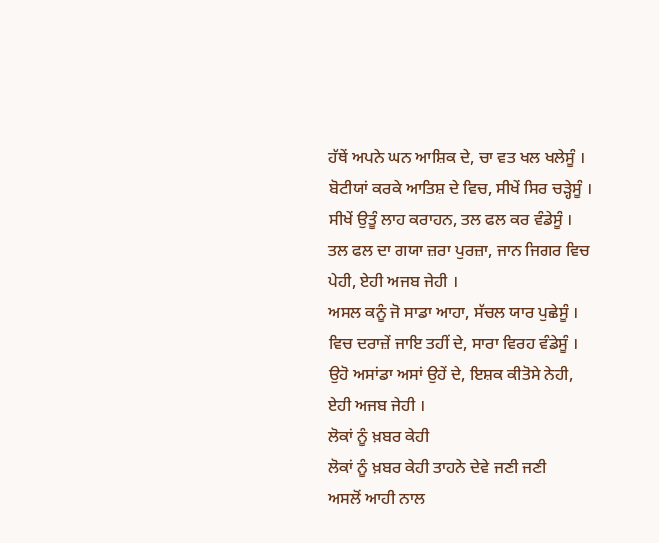ਹੱਥੇਂ ਅਪਨੇ ਘਨ ਆਸ਼ਿਕ ਦੇ, ਚਾ ਵਤ ਖਲ ਖਲੇਸੂੰ ।
ਬੋਟੀਯਾਂ ਕਰਕੇ ਆਤਿਸ਼ ਦੇ ਵਿਚ, ਸੀਖੇਂ ਸਿਰ ਚੜ੍ਹੇਸੂੰ ।
ਸੀਖੇਂ ਉਤੂੰ ਲਾਹ ਕਰਾਹਨ, ਤਲ ਫਲ ਕਰ ਵੰਡੇਸੂੰ ।
ਤਲ ਫਲ ਦਾ ਗਯਾ ਜ਼ਰਾ ਪੁਰਜ਼ਾ, ਜਾਨ ਜਿਗਰ ਵਿਚ ਪੇਹੀ, ਏਹੀ ਅਜਬ ਜੇਹੀ ।
ਅਸਲ ਕਨੂੰ ਜੋ ਸਾਡਾ ਆਹਾ, ਸੱਚਲ ਯਾਰ ਪੁਛੇਸੂੰ ।
ਵਿਚ ਦਰਾਜ਼ੇਂ ਜਾਇ ਤਹੀਂ ਦੇ, ਸਾਰਾ ਵਿਰਹ ਵੰਡੇਸੂੰ ।
ਉਹੋ ਅਸਾਂਡਾ ਅਸਾਂ ਉਹੇਂ ਦੇ, ਇਸ਼ਕ ਕੀਤੋਸੇ ਨੇਹੀ, ਏਹੀ ਅਜਬ ਜੇਹੀ ।
ਲੋਕਾਂ ਨੂੰ ਖ਼ਬਰ ਕੇਹੀ
ਲੋਕਾਂ ਨੂੰ ਖ਼ਬਰ ਕੇਹੀ ਤਾਹਨੇ ਦੇਵੇ ਜਣੀ ਜਣੀ
ਅਸਲੋਂ ਆਹੀ ਨਾਲ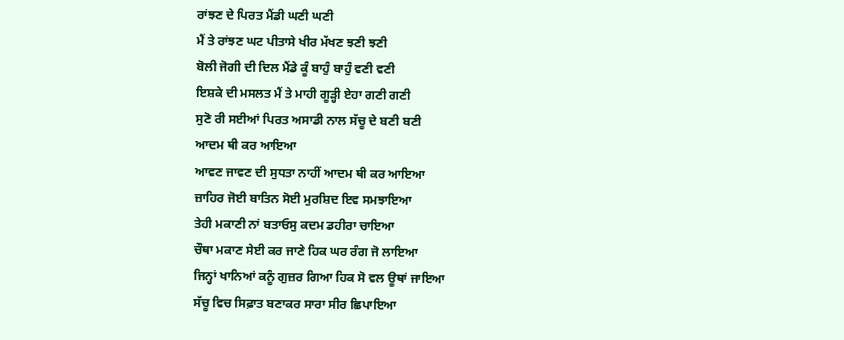ਰਾਂਝਣ ਦੇ ਪਿਰਤ ਮੈਂਡੀ ਘਣੀ ਘਣੀ
ਮੈਂ ਤੇ ਰਾਂਝਣ ਘਟ ਪੀਤਾਸੇ ਖੀਰ ਮੱਖਣ ਝਣੀ ਝਣੀ
ਬੋਲੀ ਜੋਗੀ ਦੀ ਦਿਲ ਮੈਂਡੇ ਕੂੰ ਬਾਹੁੰ ਬਾਹੁੰ ਵਣੀ ਵਣੀ
ਇਸ਼ਕੇ ਦੀ ਮਸਲਤ ਮੈਂ ਤੇ ਮਾਹੀ ਗੂੜ੍ਹੀ ਏਹਾ ਗਣੀ ਗਣੀ
ਸੁਣੋ ਰੀ ਸਈਆਂ ਪਿਰਤ ਅਸਾਡੀ ਨਾਲ ਸੱਚੂ ਦੇ ਬਣੀ ਬਣੀ
ਆਦਮ ਥੀ ਕਰ ਆਇਆ
ਆਵਣ ਜਾਵਣ ਦੀ ਸੁਧਤਾ ਨਾਹੀਂ ਆਦਮ ਥੀ ਕਰ ਆਇਆ
ਜ਼ਾਹਿਰ ਜੋਈ ਬਾਤਿਨ ਸੋਈ ਮੁਰਸ਼ਿਦ ਇਵ ਸਮਝਾਇਆ
ਤੇਹੀ ਮਕਾਣੀ ਨਾਂ ਬਤਾਓਸੁ ਕਦਮ ਡਹੀਰਾ ਚਾਇਆ
ਚੌਥਾ ਮਕਾਣ ਸੇਈ ਕਰ ਜਾਣੇ ਹਿਕ ਘਰ ਰੰਗ ਜੋ ਲਾਇਆ
ਜਿਨ੍ਹਾਂ ਖਾਨਿਆਂ ਕਨੂੰ ਗੁਜ਼ਰ ਗਿਆ ਹਿਕ ਸੋ ਵਲ ਊਥਾਂ ਜਾਇਆ
ਸੱਚੂ ਵਿਚ ਸਿਫ਼ਾਤ ਬਣਾਕਰ ਸਾਰਾ ਸੀਰ ਛਿਪਾਇਆ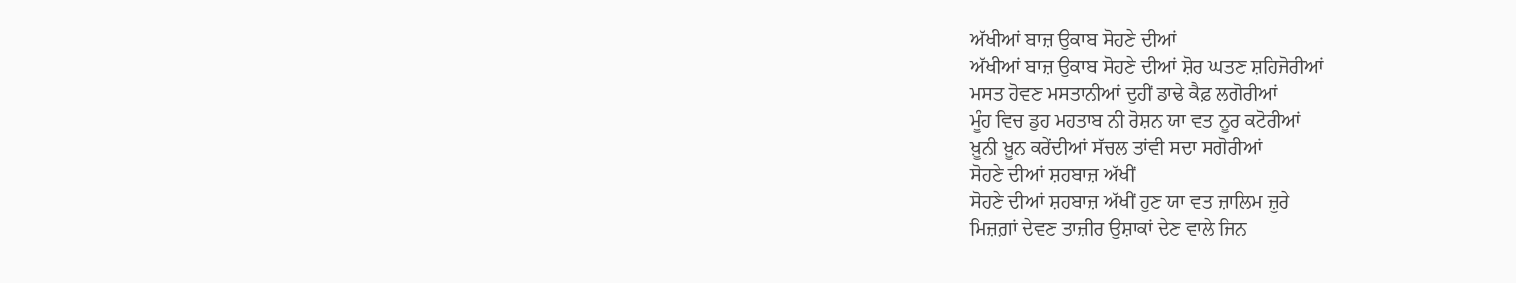ਅੱਖੀਆਂ ਬਾਜ਼ ਉਕਾਬ ਸੋਹਣੇ ਦੀਆਂ
ਅੱਖੀਆਂ ਬਾਜ਼ ਉਕਾਬ ਸੋਹਣੇ ਦੀਆਂ ਸ਼ੋਰ ਘਤਣ ਸ਼ਹਿਜੋਰੀਆਂ
ਮਸਤ ਹੋਵਣ ਮਸਤਾਨੀਆਂ ਦੁਹੀਂ ਡਾਢੇ ਕੈਫ਼ ਲਗੋਰੀਆਂ
ਮੂੰਹ ਵਿਚ ਡੁਹ ਮਹਤਾਬ ਨੀ ਰੋਸ਼ਨ ਯਾ ਵਤ ਨੂਰ ਕਟੋਰੀਆਂ
ਖ਼ੂਨੀ ਖ਼ੂਨ ਕਰੇਂਦੀਆਂ ਸੱਚਲ ਤਾਂਵੀ ਸਦਾ ਸਗੋਰੀਆਂ
ਸੋਹਣੇ ਦੀਆਂ ਸ਼ਹਬਾਜ਼ ਅੱਖੀਂ
ਸੋਹਣੇ ਦੀਆਂ ਸ਼ਹਬਾਜ਼ ਅੱਖੀਂ ਹੁਣ ਯਾ ਵਤ ਜ਼ਾਲਿਮ ਜ਼ੁਰੇ
ਮਿਜ਼ਗ਼ਾਂ ਦੇਵਣ ਤਾਜ਼ੀਰ ਉਸ਼ਾਕਾਂ ਦੇਣ ਵਾਲੇ ਜਿਨ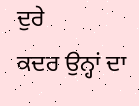ਦੁਰੇ
ਕਦਰ ਉਨ੍ਹਾਂ ਦਾ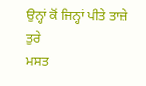ਉਨ੍ਹਾਂ ਕੋਂ ਜਿਨ੍ਹਾਂ ਪੀਤੇ ਤਾਜ਼ੇ ਤੁਰੇ
ਮਸਤ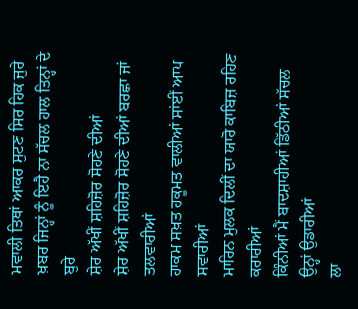ਮਵਾਲੀ ਤਿਥਾਂ ਆਕਰ ਸੁਟਣ ਸਿਰ ਹਿਕ ਜੁਰੇ
ਖ਼ਬਰ ਜਿਨ੍ਹਾਂ ਨੂੰ ਇਹੈ ਨਾ ਸੱਚਲ ਹਾਲ ਤਿਨ੍ਹਾਂ ਦੇ ਬੁਰੇ
ਸ਼ੇਰ ਅੱਖੀਂ ਸ਼ਹਿਜ਼ੋਰ ਸੋਹਣੇ ਦੀਆਂ
ਸ਼ੇਰ ਅੱਖੀਂ ਸ਼ਹਿਜ਼ੋਰ ਸੋਹਣੇ ਦੀਆਂ ਬਰਛਾ ਜਾਂ ਤਲਵਾਰੀਆਂ
ਹਾਕਮ ਸਖ਼ਤ ਹਕੂਮਤ ਵਾਲੀਆਂ ਸਾਂਈਂ ਆਪ ਸਵਾਰੀਆਂ
ਮਾਰਿਨ ਮੁਲਕ ਦਿਲੀਂ ਦਾ ਯਾਰੋ ਕਾਬਿਜ਼ ਰਹਿਣ ਕਰਾਰੀਆਂ
ਕਿੰਨੀਆਂ ਮੈਂ ਬਾਦਸ਼ਾਹੀਆਂ ਡਿੱਠੀਆਂ ਸੱਚਲ ਉਨ੍ਹਾਂ ਉਡਾਰੀਆਂ
ਲਾ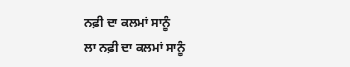ਨਫ਼ੀ ਦਾ ਕਲਮਾਂ ਸਾਨੂੰ
ਲਾ ਨਫ਼ੀ ਦਾ ਕਲਮਾਂ ਸਾਨੂੰ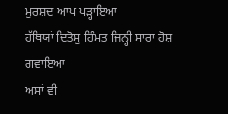ਮੁਰਸ਼ਦ ਆਪ ਪੜ੍ਹਾਇਆ
ਹੱਥਿਯਾਂ ਦਿਤੋਸੁ ਹਿੰਮਤ ਜਿਨ੍ਹੀ ਸਾਰਾ ਹੋਸ਼ ਗਵਾਇਆ
ਅਸਾਂ ਵੀ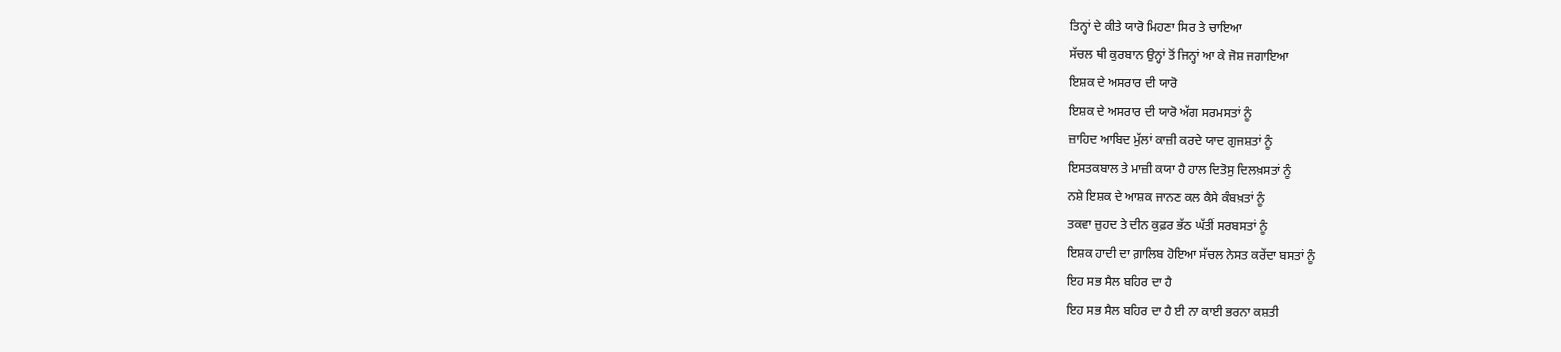ਤਿਨ੍ਹਾਂ ਦੇ ਕੀਤੇ ਯਾਰੋ ਮਿਹਣਾ ਸਿਰ ਤੇ ਚਾਇਆ
ਸੱਚਲ ਥੀ ਕੁਰਬਾਨ ਉਨ੍ਹਾਂ ਤੋਂ ਜਿਨ੍ਹਾਂ ਆ ਕੇ ਜੋਸ਼ ਜਗਾਇਆ
ਇਸ਼ਕ ਦੇ ਅਸਰਾਰ ਦੀ ਯਾਰੋ
ਇਸ਼ਕ ਦੇ ਅਸਰਾਰ ਦੀ ਯਾਰੋ ਅੱਗ ਸਰਮਸਤਾਂ ਨੂੰ
ਜ਼ਾਹਿਦ ਆਬਿਦ ਮੁੱਲਾਂ ਕਾਜ਼ੀ ਕਰਦੇ ਯਾਦ ਗੁਜਸ਼ਤਾਂ ਨੂੰ
ਇਸਤਕਬਾਲ ਤੇ ਮਾਜ਼ੀ ਕਯਾ ਹੈ ਹਾਲ ਦਿਤੋਸੁ ਦਿਲਖ਼ਸਤਾਂ ਨੂੰ
ਨਸ਼ੇ ਇਸ਼ਕ ਦੇ ਆਸ਼ਕ ਜਾਨਣ ਕਲ ਕੈਸੇ ਕੰਬਖ਼ਤਾਂ ਨੂੰ
ਤਕਵਾ ਜ਼ੁਹਦ ਤੇ ਦੀਨ ਕੁਫ਼ਰ ਭੱਠ ਘੱਤੀਂ ਸਰਬਸਤਾਂ ਨੂੰ
ਇਸ਼ਕ ਹਾਦੀ ਦਾ ਗ਼ਾਲਿਬ ਹੋਇਆ ਸੱਚਲ ਨੇਸਤ ਕਰੇਂਦਾ ਬਸਤਾਂ ਨੂੰ
ਇਹ ਸਭ ਸੈਲ ਬਹਿਰ ਦਾ ਹੈ
ਇਹ ਸਭ ਸੈਲ ਬਹਿਰ ਦਾ ਹੈ ਈ ਨਾ ਕਾਈ ਭਰਨਾ ਕਸ਼ਤੀ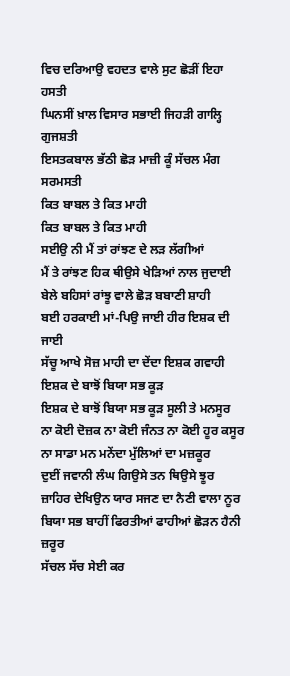ਵਿਚ ਦਰਿਆਉ ਵਹਦਤ ਵਾਲੇ ਸੁਟ ਛੋੜੀਂ ਇਹਾ ਹਸਤੀ
ਘਿਨਸੀਂ ਖ਼ਾਲ ਵਿਸਾਰ ਸਭਾਈ ਜਿਹੜੀ ਗਾਲ੍ਹਿ ਗੁਜਸ਼ਤੀ
ਇਸਤਕਬਾਲ ਭੱਠੀ ਛੋੜ ਮਾਜ਼ੀ ਕੂੰ ਸੱਚਲ ਮੰਗ ਸਰਮਸਤੀ
ਕਿਤ ਬਾਬਲ ਤੇ ਕਿਤ ਮਾਹੀ
ਕਿਤ ਬਾਬਲ ਤੇ ਕਿਤ ਮਾਹੀ
ਸਈਉ ਨੀ ਮੈਂ ਤਾਂ ਰਾਂਝਣ ਦੇ ਲੜ ਲੱਗੀਆਂ
ਮੈਂ ਤੇ ਰਾਂਝਣ ਹਿਕ ਥੀਉਸੇ ਖੇੜਿਆਂ ਨਾਲ ਜੁਦਾਈ
ਬੇਲੇ ਬਹਿਸਾਂ ਰਾਂਝੂ ਵਾਲੇ ਛੋੜ ਬਬਾਣੀ ਸ਼ਾਹੀ
ਬਈ ਹਰਕਾਈ ਮਾਂ-ਪਿਉ ਜਾਈ ਹੀਰ ਇਸ਼ਕ ਦੀ ਜਾਈ
ਸੱਚੂ ਆਖੇ ਸੋਜ਼ ਮਾਹੀ ਦਾ ਦੇਂਦਾ ਇਸ਼ਕ ਗਵਾਹੀ
ਇਸ਼ਕ ਦੇ ਬਾਝੋਂ ਬਿਯਾ ਸਭ ਕੂੜ
ਇਸ਼ਕ ਦੇ ਬਾਝੋਂ ਬਿਯਾ ਸਭ ਕੂੜ ਸੂਲੀ ਤੇ ਮਨਸੂਰ
ਨਾ ਕੋਈ ਦੋਜ਼ਕ ਨਾ ਕੋਈ ਜੰਨਤ ਨਾ ਕੋਈ ਹੂਰ ਕਸੂਰ
ਨਾ ਸਾਡਾ ਮਨ ਮਨੇਂਦਾ ਮੁੱਲਿਆਂ ਦਾ ਮਜ਼ਕੂਰ
ਦੁਈਂ ਜਵਾਨੀ ਲੰਘ ਗਿਉਸੇ ਤਨ ਥਿਉਸੇ ਝੂਰ
ਜ਼ਾਹਿਰ ਦੇਖਿਉਨ ਯਾਰ ਸਜਣ ਦਾ ਨੈਣੀ ਵਾਲਾ ਨੂਰ
ਬਿਯਾ ਸਭ ਬਾਹੀਂ ਫਿਰਤੀਆਂ ਫਾਹੀਆਂ ਛੋੜਨ ਹੈਨੀ ਜ਼ਰੂਰ
ਸੱਚਲ ਸੱਚ ਸੇਈ ਕਰ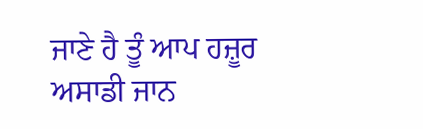ਜਾਣੇ ਹੈ ਤੂੰ ਆਪ ਹਜ਼ੂਰ
ਅਸਾਡੀ ਜਾਨ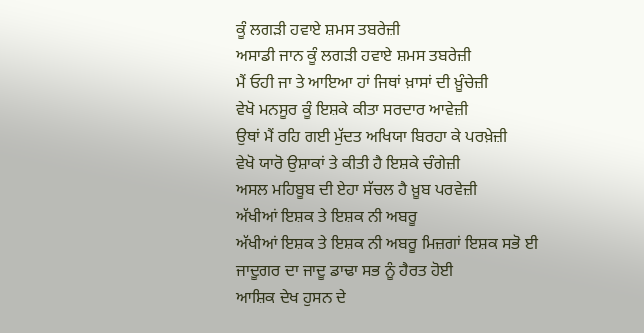ਕੂੰ ਲਗੜੀ ਹਵਾਏ ਸ਼ਮਸ ਤਬਰੇਜ਼ੀ
ਅਸਾਡੀ ਜਾਨ ਕੂੰ ਲਗੜੀ ਹਵਾਏ ਸ਼ਮਸ ਤਬਰੇਜ਼ੀ
ਮੈਂ ਓਹੀ ਜਾ ਤੇ ਆਇਆ ਹਾਂ ਜਿਥਾਂ ਖ਼ਾਸਾਂ ਦੀ ਖ਼ੂੰਚੇਜ਼ੀ
ਵੇਖੋ ਮਨਸੂਰ ਕੂੰ ਇਸ਼ਕੇ ਕੀਤਾ ਸਰਦਾਰ ਆਵੇਜ਼ੀ
ਉਥਾਂ ਮੈਂ ਰਹਿ ਗਈ ਮੁੱਦਤ ਅਖਿਯਾ ਬਿਰਹਾ ਕੇ ਪਰਖ਼ੇਜ਼ੀ
ਵੇਖੋ ਯਾਰੋ ਉਸ਼ਾਕਾਂ ਤੇ ਕੀਤੀ ਹੈ ਇਸ਼ਕੇ ਚੰਗੇਜ਼ੀ
ਅਸਲ ਮਹਿਬੂਬ ਦੀ ਏਹਾ ਸੱਚਲ ਹੈ ਖ਼ੂਬ ਪਰਵੇਜ਼ੀ
ਅੱਖੀਆਂ ਇਸ਼ਕ ਤੇ ਇਸ਼ਕ ਨੀ ਅਬਰੂ
ਅੱਖੀਆਂ ਇਸ਼ਕ ਤੇ ਇਸ਼ਕ ਨੀ ਅਬਰੂ ਮਿਜ਼ਗਾਂ ਇਸ਼ਕ ਸਭੋ ਈ
ਜਾਦੂਗਰ ਦਾ ਜਾਦੂ ਡਾਢਾ ਸਭ ਨੂੰ ਹੈਰਤ ਹੋਈ
ਆਸ਼ਿਕ ਦੇਖ ਹੁਸਨ ਦੇ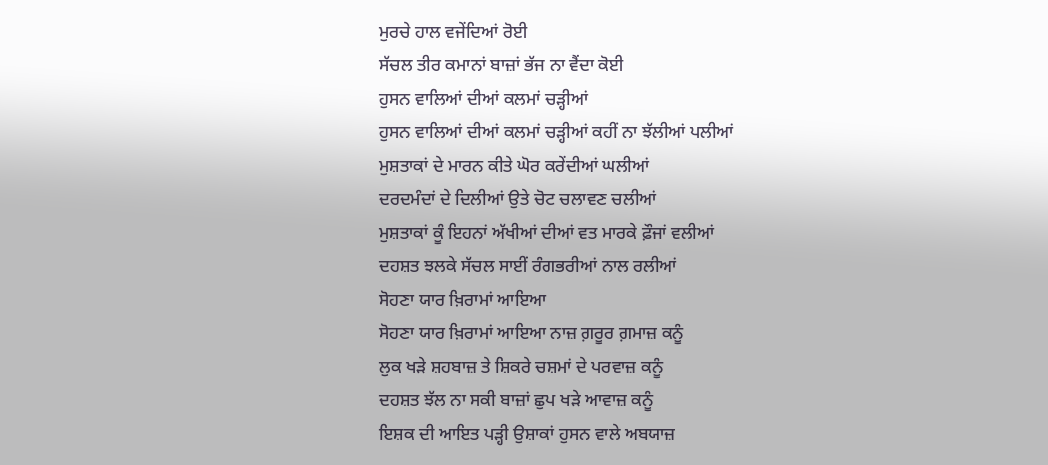ਮੁਰਚੇ ਹਾਲ ਵਜੇਂਦਿਆਂ ਰੋਈ
ਸੱਚਲ ਤੀਰ ਕਮਾਨਾਂ ਬਾਜ਼ਾਂ ਭੱਜ ਨਾ ਵੈਂਦਾ ਕੋਈ
ਹੁਸਨ ਵਾਲਿਆਂ ਦੀਆਂ ਕਲਮਾਂ ਚੜ੍ਹੀਆਂ
ਹੁਸਨ ਵਾਲਿਆਂ ਦੀਆਂ ਕਲਮਾਂ ਚੜ੍ਹੀਆਂ ਕਹੀਂ ਨਾ ਝੱਲੀਆਂ ਪਲੀਆਂ
ਮੁਸ਼ਤਾਕਾਂ ਦੇ ਮਾਰਨ ਕੀਤੇ ਘੋਰ ਕਰੇਂਦੀਆਂ ਘਲੀਆਂ
ਦਰਦਮੰਦਾਂ ਦੇ ਦਿਲੀਆਂ ਉਤੇ ਚੋਟ ਚਲਾਵਣ ਚਲੀਆਂ
ਮੁਸ਼ਤਾਕਾਂ ਕੂੰ ਇਹਨਾਂ ਅੱਖੀਆਂ ਦੀਆਂ ਵਤ ਮਾਰਕੇ ਫ਼ੌਜਾਂ ਵਲੀਆਂ
ਦਹਸ਼ਤ ਝਲਕੇ ਸੱਚਲ ਸਾਈਂ ਰੰਗਭਰੀਆਂ ਨਾਲ ਰਲੀਆਂ
ਸੋਹਣਾ ਯਾਰ ਖ਼ਿਰਾਮਾਂ ਆਇਆ
ਸੋਹਣਾ ਯਾਰ ਖ਼ਿਰਾਮਾਂ ਆਇਆ ਨਾਜ਼ ਗ਼ਰੂਰ ਗ਼ਮਾਜ਼ ਕਨੂੰ
ਲੁਕ ਖੜੇ ਸ਼ਹਬਾਜ਼ ਤੇ ਸ਼ਿਕਰੇ ਚਸ਼ਮਾਂ ਦੇ ਪਰਵਾਜ਼ ਕਨੂੰ
ਦਹਸ਼ਤ ਝੱਲ ਨਾ ਸਕੀ ਬਾਜ਼ਾਂ ਛੁਪ ਖੜੇ ਆਵਾਜ਼ ਕਨੂੰ
ਇਸ਼ਕ ਦੀ ਆਇਤ ਪੜ੍ਹੀ ਉਸ਼ਾਕਾਂ ਹੁਸਨ ਵਾਲੇ ਅਬਯਾਜ਼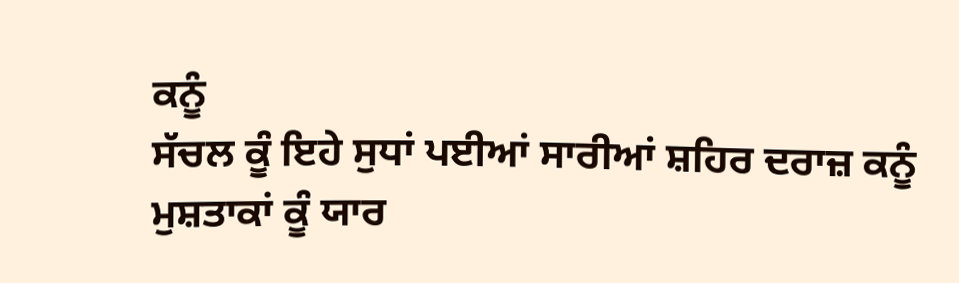ਕਨੂੰ
ਸੱਚਲ ਕੂੰ ਇਹੇ ਸੁਧਾਂ ਪਈਆਂ ਸਾਰੀਆਂ ਸ਼ਹਿਰ ਦਰਾਜ਼ ਕਨੂੰ
ਮੁਸ਼ਤਾਕਾਂ ਕੂੰ ਯਾਰ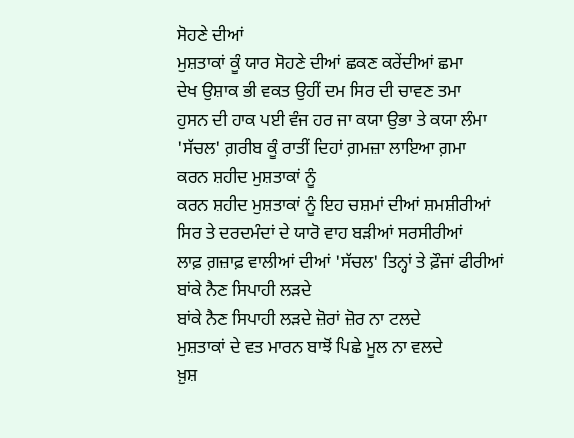ਸੋਹਣੇ ਦੀਆਂ
ਮੁਸ਼ਤਾਕਾਂ ਕੂੰ ਯਾਰ ਸੋਹਣੇ ਦੀਆਂ ਛਕਣ ਕਰੇਂਦੀਆਂ ਛਮਾ
ਦੇਖ ਉਸ਼ਾਕ ਭੀ ਵਕਤ ਉਹੀਂ ਦਮ ਸਿਰ ਦੀ ਚਾਵਣ ਤਮਾ
ਹੁਸਨ ਦੀ ਹਾਕ ਪਈ ਵੰਜ ਹਰ ਜਾ ਕਯਾ ਉਭਾ ਤੇ ਕਯਾ ਲੰਮਾ
'ਸੱਚਲ' ਗ਼ਰੀਬ ਕੂੰ ਰਾਤੀਂ ਦਿਹਾਂ ਗ਼ਮਜ਼ਾ ਲਾਇਆ ਗ਼ਮਾ
ਕਰਨ ਸ਼ਹੀਦ ਮੁਸ਼ਤਾਕਾਂ ਨੂੰ
ਕਰਨ ਸ਼ਹੀਦ ਮੁਸ਼ਤਾਕਾਂ ਨੂੰ ਇਹ ਚਸ਼ਮਾਂ ਦੀਆਂ ਸ਼ਮਸ਼ੀਰੀਆਂ
ਸਿਰ ਤੇ ਦਰਦਮੰਦਾਂ ਦੇ ਯਾਰੋ ਵਾਹ ਬੜੀਆਂ ਸਰਸੀਰੀਆਂ
ਲਾਫ਼ ਗ਼ਜ਼ਾਫ਼ ਵਾਲੀਆਂ ਦੀਆਂ 'ਸੱਚਲ' ਤਿਨ੍ਹਾਂ ਤੇ ਫ਼ੌਜਾਂ ਫੀਰੀਆਂ
ਬਾਂਕੇ ਨੈਣ ਸਿਪਾਹੀ ਲੜਦੇ
ਬਾਂਕੇ ਨੈਣ ਸਿਪਾਹੀ ਲੜਦੇ ਜ਼ੋਰਾਂ ਜ਼ੋਰ ਨਾ ਟਲਦੇ
ਮੁਸ਼ਤਾਕਾਂ ਦੇ ਵਤ ਮਾਰਨ ਬਾਝੋਂ ਪਿਛੇ ਮੂਲ ਨਾ ਵਲਦੇ
ਖ਼ੁਸ਼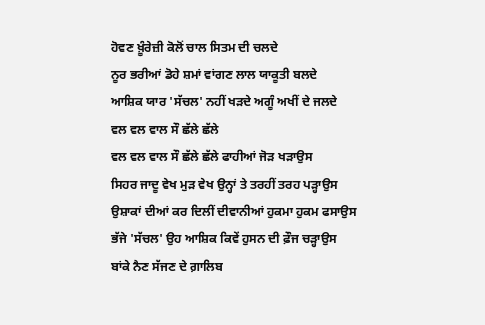ਹੋਵਣ ਖ਼ੂੰਰੇਜ਼ੀ ਕੋਲੋਂ ਚਾਲ ਸਿਤਮ ਦੀ ਚਲਦੇ
ਨੂਰ ਭਰੀਆਂ ਡੋਹੇ ਸ਼ਮਾਂ ਵਾਂਗਣ ਲਾਲ ਯਾਕੂਤੀ ਬਲਦੇ
ਆਸ਼ਿਕ ਯਾਰ 'ਸੱਚਲ' ਨਹੀਂ ਖੜਦੇ ਅਗੂੰ ਅਖੀਂ ਦੇ ਜਲਦੇ
ਵਲ ਵਲ ਵਾਲ ਸੌ ਛੱਲੇ ਛੱਲੇ
ਵਲ ਵਲ ਵਾਲ ਸੌ ਛੱਲੇ ਛੱਲੇ ਫਾਹੀਆਂ ਜੋੜ ਖੜਾਉਸ
ਸਿਹਰ ਜਾਦੂ ਵੇਖ ਮੁੜ ਵੇਖ ਉਨ੍ਹਾਂ ਤੇ ਤਰਹੀਂ ਤਰਹ ਪੜ੍ਹਾਉਸ
ਉਸ਼ਾਕਾਂ ਦੀਆਂ ਕਰ ਦਿਲੀਂ ਦੀਵਾਨੀਆਂ ਹੁਕਮਾ ਹੁਕਮ ਫਸਾਉਸ
ਭੱਜੇ 'ਸੱਚਲ' ਉਹ ਆਸ਼ਿਕ ਕਿਵੇਂ ਹੁਸਨ ਦੀ ਫ਼ੌਜ ਚੜ੍ਹਾਉਸ
ਬਾਂਕੇ ਨੈਣ ਸੱਜਣ ਦੇ ਗ਼ਾਲਿਬ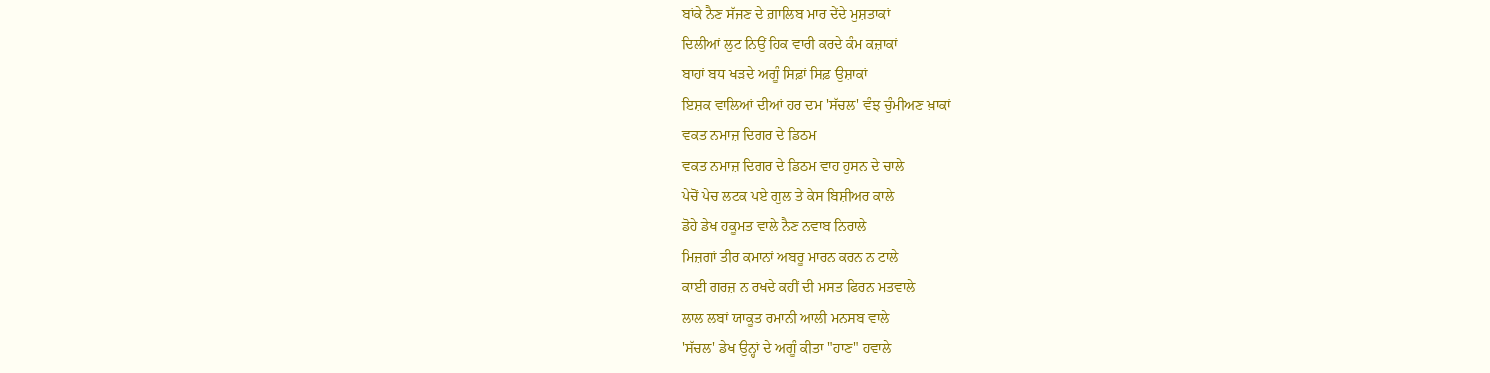ਬਾਂਕੇ ਨੈਣ ਸੱਜਣ ਦੇ ਗ਼ਾਲਿਬ ਮਾਰ ਦੇਂਦੇ ਮੁਸ਼ਤਾਕਾਂ
ਦਿਲੀਆਂ ਲੁਟ ਨਿਉਂ ਹਿਕ ਵਾਰੀ ਕਰਦੇ ਕੰਮ ਕਜ਼ਾਕਾਂ
ਬਾਹਾਂ ਬਧ ਖੜਦੇ ਅਗੂੰ ਸਿਫ਼ਾਂ ਸਿਫ਼ ਉਸ਼ਾਕਾਂ
ਇਸ਼ਕ ਵਾਲਿਆਂ ਦੀਆਂ ਹਰ ਦਮ 'ਸੱਚਲ' ਵੰਝ ਚੁੰਮੀਅਣ ਖ਼ਾਕਾਂ
ਵਕਤ ਨਮਾਜ਼ ਦਿਗਰ ਦੇ ਡਿਠਮ
ਵਕਤ ਨਮਾਜ਼ ਦਿਗਰ ਦੇ ਡਿਠਮ ਵਾਹ ਹੁਸਨ ਦੇ ਚਾਲੇ
ਪੇਚੋਂ ਪੇਚ ਲਟਕ ਪਏ ਗੁਲ ਤੇ ਕੇਸ ਬਿਸ਼ੀਅਰ ਕਾਲੇ
ਡੋਹੇ ਡੇਖ ਹਕੂਮਤ ਵਾਲੇ ਨੈਣ ਨਵਾਬ ਨਿਰਾਲੇ
ਮਿਜ਼ਗਾਂ ਤੀਰ ਕਮਾਨਾਂ ਅਬਰੂ ਮਾਰਨ ਕਰਨ ਨ ਟਾਲੇ
ਕਾਈ ਗਰਜ਼ ਨ ਰਖਦੇ ਕਹੀਂ ਦੀ ਮਸਤ ਫਿਰਨ ਮਤਵਾਲੇ
ਲਾਲ ਲਬਾਂ ਯਾਕੂਤ ਰਮਾਨੀ ਆਲੀ ਮਨਸਬ ਵਾਲੇ
'ਸੱਚਲ' ਡੇਖ ਉਨ੍ਹਾਂ ਦੇ ਅਗੂੰ ਕੀਤਾ "ਹਾਣ" ਹਵਾਲੇ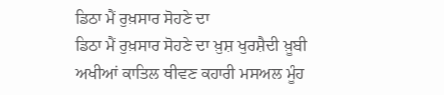ਡਿਠਾ ਮੈਂ ਰੁਖ਼ਸਾਰ ਸੋਹਣੇ ਦਾ
ਡਿਠਾ ਮੈਂ ਰੁਖ਼ਸਾਰ ਸੋਹਣੇ ਦਾ ਖ਼ੁਸ਼ ਖੁਰਸ਼ੈਦੀ ਖ਼ੂਬੀ
ਅਖੀਆਂ ਕਾਤਿਲ ਥੀਵਣ ਕਹਾਰੀ ਮਸਅਲ ਮੂੰਹ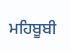ਮਹਿਬੂਬੀ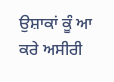ਉਸ਼ਾਕਾਂ ਕੂੰ ਆ ਕਰੇ ਅਸੀਰੀ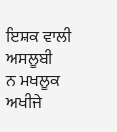ਇਸ਼ਕ ਵਾਲੀ ਅਸਲੂਬੀ
ਨ ਮਖਲੂਕ ਅਖੀਜੇ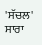'ਸੱਚਲ' ਸਾਰਾ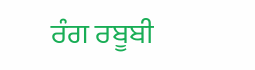ਰੰਗ ਰਬੂਬੀ